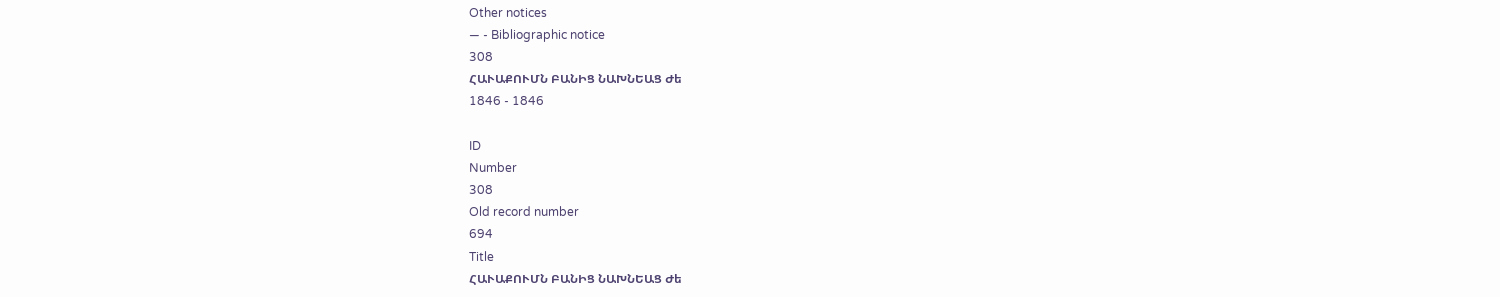Other notices
— - Bibliographic notice
308
ՀԱՒԱՔՈՒՄՆ ԲԱՆԻՑ ՆԱԽՆԵԱՑ Ժե
1846 - 1846

ID
Number
308
Old record number
694
Title
ՀԱՒԱՔՈՒՄՆ ԲԱՆԻՑ ՆԱԽՆԵԱՑ Ժե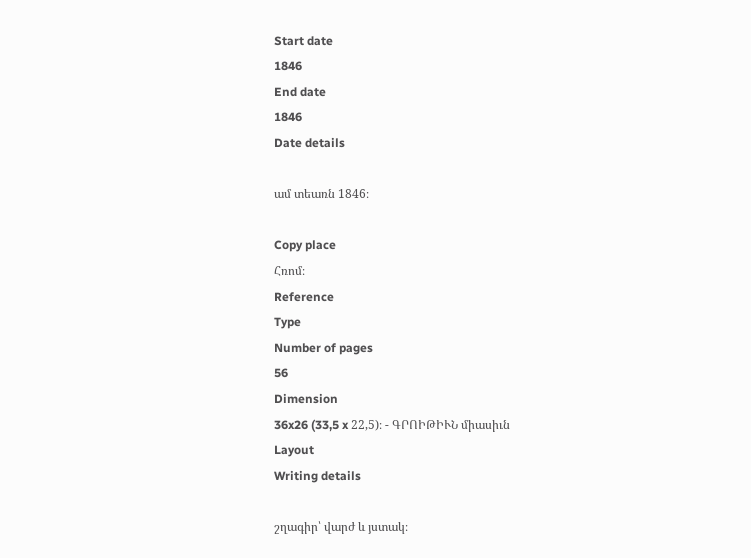Start date
1846
End date
1846
Date details

ամ տեառն 1846։

Copy place
Հռոմ։
Reference
Type
Number of pages
56
Dimension
36x26 (33,5 x 22,5)։ - ԳՐՈԻԹԻՒՆ միասիւն
Layout
Writing details

շղագիր՝ վարժ և յստակ։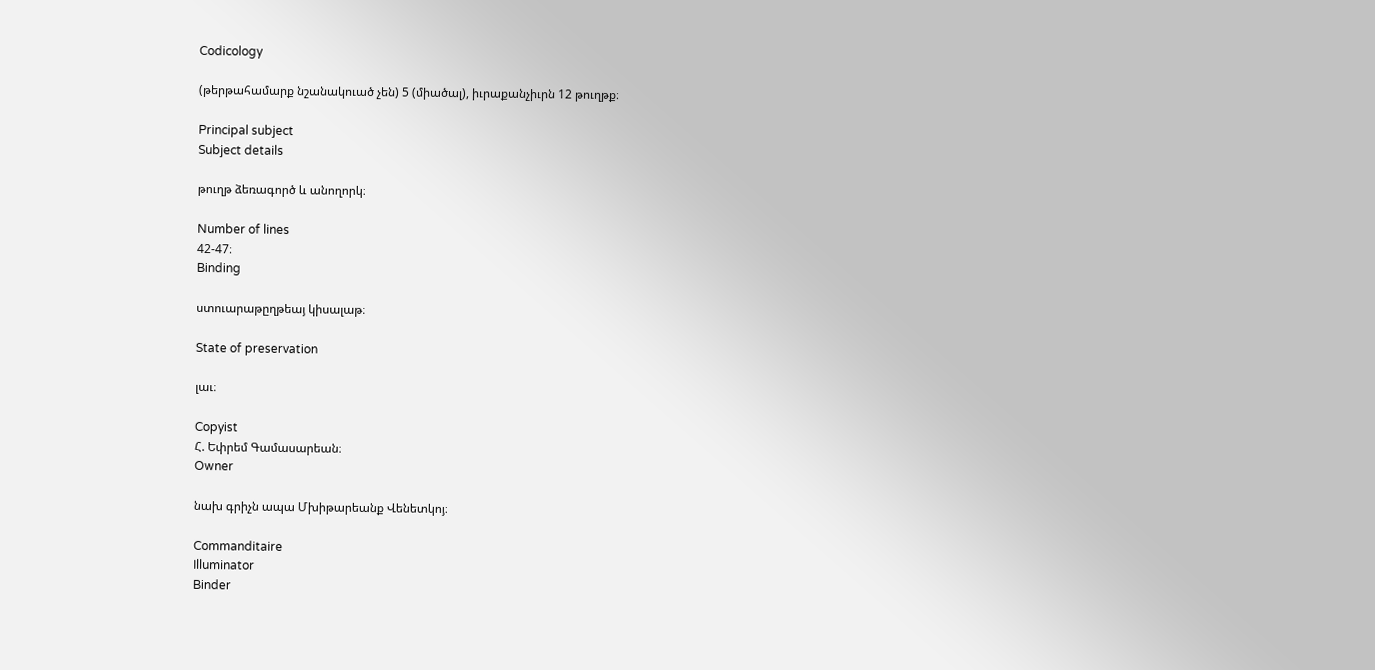Codicology

(թերթահամարք նշանակուած չեն) 5 (միածալ), իւրաքանչիւրն 12 թուղթք։

Principal subject
Subject details

թուղթ ձեռագործ և անողորկ։

Number of lines
42-47։
Binding

ստուարաթըղթեայ կիսալաթ։

State of preservation

լաւ։

Copyist
Հ. Եփրեմ Գամասարեան։
Owner

նախ գրիչն ապա Մխիթարեանք Վենետկոյ։

Commanditaire
Illuminator
Binder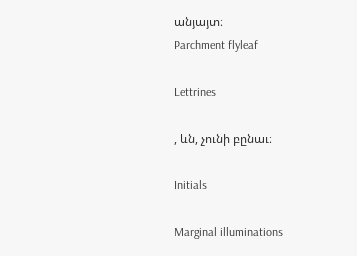անյայտ։
Parchment flyleaf

Lettrines

, ևն, չունի բընաւ։

Initials

Marginal illuminations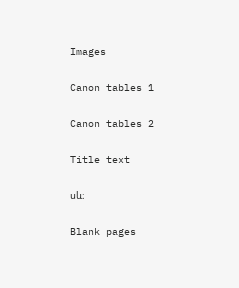Images

Canon tables 1

Canon tables 2

Title text

սև։

Blank pages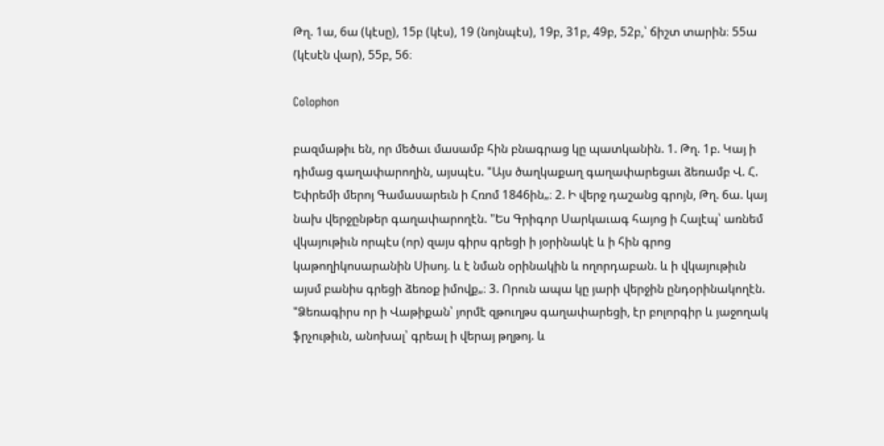Թղ. 1ա, 6ա (կէսը), 15բ (կէս), 19 (նոյնպէս), 19բ, 31բ, 49բ, 52բ,՝ ճիշտ տարին։ 55ա (կէսէն վար), 55բ, 56։

Colophon

բազմաթիւ են, որ մեծաւ մասամբ հին բնագրաց կը պատկանին. 1. Թղ. 1բ. Կայ ի դիմաց գաղափարողին, այսպէս. "Այս ծաղկաքաղ գաղափարեցաւ ձեռամբ Վ. Հ. Եփրեմի մերոյ Գամասարեւն ի Հռոմ 1846ին„։ 2. Ի վերջ դաշանց գրոյն, Թղ. 6ա. կայ նախ վերջընթեր գաղափարողէն. "Ես Գրիգոր Սարկաւագ հայոց ի Հալէպ՝ առնեմ վկայութիւն որպէս (որ) զայս գիրս գրեցի ի յօրինակէ և ի հին գրոց կաթողիկոսարանին Սիսոյ. և է նման օրինակին և ողորդաբան. և ի վկայութիւն այսմ բանիս գրեցի ձեռօք իմովք„։ 3. Որուն ապա կը յարի վերջին ընդօրինակողէն. "Ձեռագիրս որ ի Վաթիքան՝ յորմէ զթուղթս գաղափարեցի, էր բոլորգիր և յաջողակ ֆրչութիւն, անոխալ՝ գրեալ ի վերայ թղթոյ. և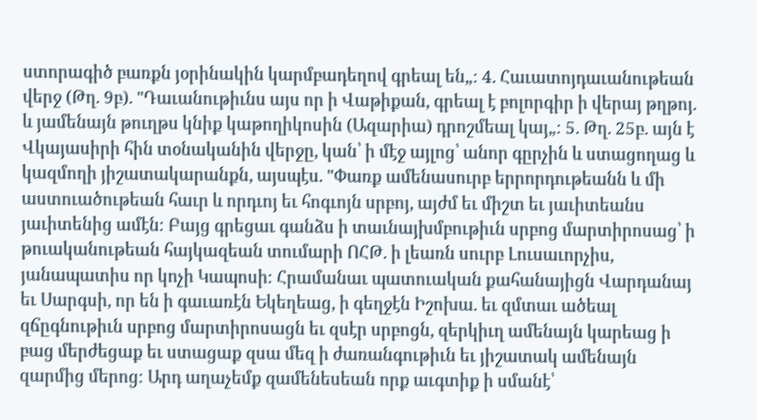ստորագիծ բառքն յօրինակին կարմբադեղով գրեալ են„։ 4. Հաւատոյդաւանութեան վերջ (Թղ. 9բ). "Դաւանութիւնս այս որ ի Վաթիքան, գրեալ է բոլորգիր ի վերայ թղթոյ. և յամենայն թուղթս կնիք կաթողիկոսին (Ազարիա) դրոշմեալ կայ„։ 5. Թղ. 25բ. այն է Վկայասիրի հին տօնականին վերջը, կան՝ ի մէջ այլոց՝ անոր գըրչին և ստացողաց և կազմողի յիշատակարանքն, այսպէս. "Փառք ամենասուրբ երրորդութեանն և մի աստուածութեան հաւր և որդւոյ եւ հոգւոյն սրբոյ, այժմ եւ միշտ եւ յաւիտեանս յաւիտենից ամէն։ Բայց գրեցաւ գանձս ի տաւնայխմբութիւն սրբոց մարտիրոսաց՝ ի թուականութեան հայկազեան տումարի ՈՀԹ. ի լեառն սուրբ Լուսաւորչիս, յանապատիս որ կոչի Կապոսի։ Հրամանաւ պատուական քահանայիցն Վարդանայ եւ Սարգսի, որ են ի գաւառէն Եկեղեաց, ի գեղջէն Իշոխա. եւ զմտաւ ածեալ զճըգնութիւն սրբոց մարտիրոսացն եւ զսէր սրբոցն, զերկիւղ ամենայն կարեաց ի բաց մերժեցաք եւ ստացաք զսա մեզ ի ժառանգութիւն եւ յիշատակ ամենայն զարմից մերոց։ Արդ աղաչեմք զամենեսեան որք աւգտիք ի սմանէ՝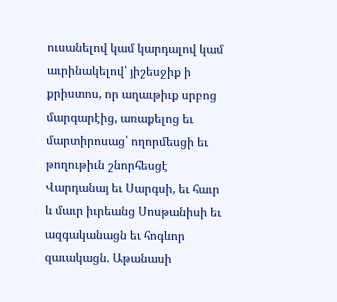ուսանելով կամ կարդալով կամ աւրինակելով՝ յիշեսջիք ի քրիստոս, որ աղաւթիւք սրբոց մարգարէից, առաքելոց եւ մարտիրոսաց՝ ողորմեսցի եւ թողութիւն շնորհեսցէ Վարդանայ եւ Սարգսի, եւ հաւր և մաւր իւրեանց Սոսթանիսի եւ ազգականացն եւ հոգևոր զաւակացն. Աթանասի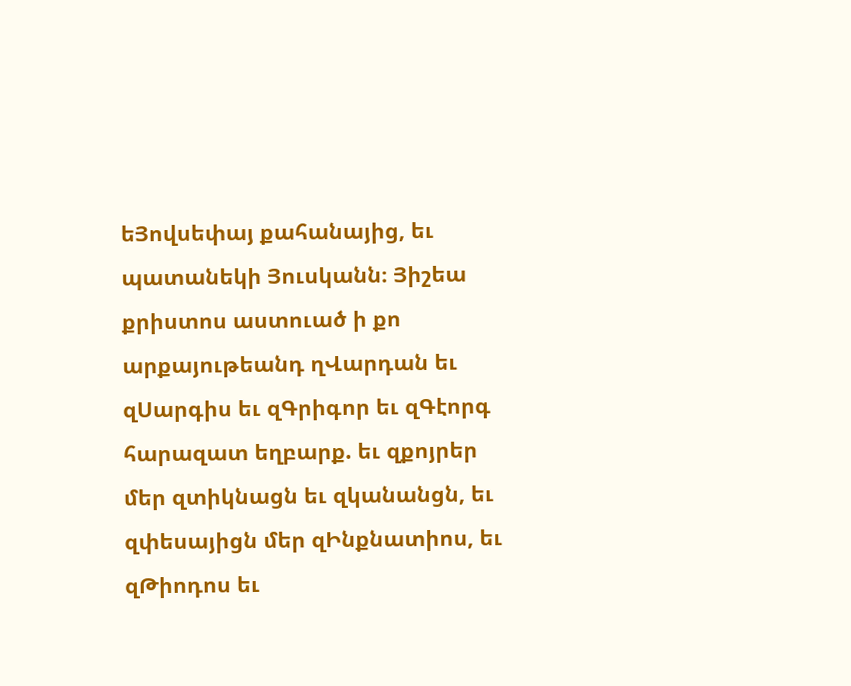եՅովսեփայ քահանայից, եւ պատանեկի Յուսկանն։ Յիշեա քրիստոս աստուած ի քո արքայութեանդ ղՎարդան եւ զՍարգիս եւ զԳրիգոր եւ զԳէորգ հարազատ եղբարք. եւ զքոյրեր մեր զտիկնացն եւ զկանանցն, եւ զփեսայիցն մեր զԻնքնատիոս, եւ զԹիոդոս եւ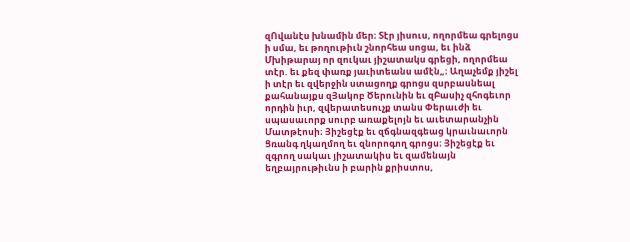զՈվանէս խնամին մեր։ Տէր յիսուս, ողորմեա գրելոցս ի սմա, եւ թողութիւն շնորհեա սոցա, եւ ինձ Մխիթարայ որ զուկաւ յիշատակս գրեցի, ողորմեա տէր. եւ քեզ փառք յաւիտեանս ամէն„։ Աղաչեմք յիշել ի տէր եւ զվերջին ստացողք գրոցս զսրբասնեալ քահանայքս զՅակոբ Ծերունին եւ զԲասիչ զհոգեւոր որդին իւր, զվերատեսուչք տանս Փերաւժի եւ սպասաւորք սուրբ առաքելոյն եւ աւետարանչին Մատթէոսի։ Յիշեցէք եւ զճգնազգեաց կրաւնաւորն Ցռանգ ղկաղմող եւ զնորոգող գրոցս։ Յիշեցէք եւ զգրող սակաւ յիշատակիս եւ զամենայն եղբայրութիւնս ի բարին քրիստոս,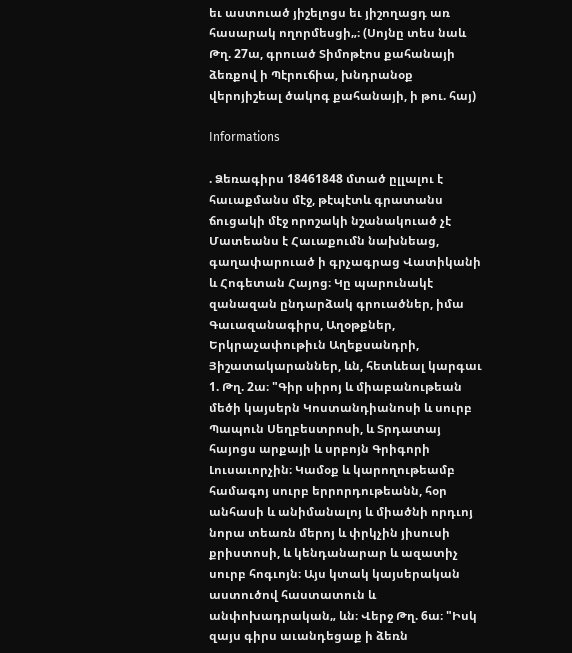եւ աստուած յիշելոցս եւ յիշողացդ առ հասարակ ողորմեսցի„։ (Սոյնը տես նաև Թղ. 27ա, գրուած Տիմոթէոս քահանայի ձեռքով ի Պէրուճիա, խնդրանօք վերոյիշեալ ծակոգ քահանայի, ի թու. հայ)

Informations

. Ձեռագիրս 18461848 մտած ըլլալու է հաւաքմանս մէջ, թէպէտև գրատանս ճուցակի մէջ որոշակի նշանակուած չէ Մատեանս է Հաւաքումն նախնեաց, գաղափարուած ի գրչագրաց Վատիկանի և Հոգետան Հայոց։ Կը պարունակէ զանազան ընդարձակ գրուածներ, իմա Գաւազանագիրս, Աղօթքներ, Երկրաչափութիւն Աղեքսանդրի, Յիշատակարաններ, ևն, հետևեալ կարգաւ 1. Թղ. 2ա։ "Գիր սիրոյ և միաբանութեան մեծի կայսերն Կոստանդիանոսի և սուրբ Պապուն Սեղբեստրոսի, և Տրդատայ հայոցս արքայի և սրբոյն Գրիգորի Լուսաւորչին։ Կամօք և կարողութեամբ համագոյ սուրբ երրորդութեանն, հօր անհասի և անիմանալոյ և միածնի որդւոյ նորա տեառն մերոյ և փրկչին յիսուսի քրիստոսի, և կենդանարար և ազատիչ սուրբ հոգւոյն։ Այս կտակ կայսերական աստուծով հաստատուն և անփոխադրական„ ևն։ Վերջ Թղ. 6ա։ "Իսկ զայս գիրս աւանդեցաք ի ձեռն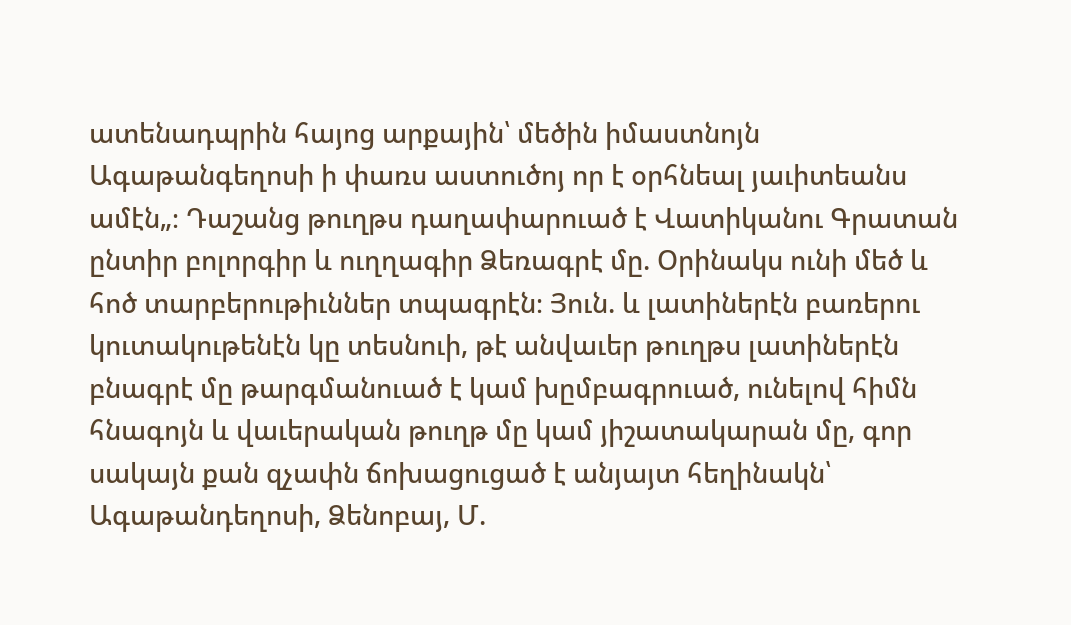ատենադպրին հայոց արքային՝ մեծին իմաստնոյն Ագաթանգեղոսի ի փառս աստուծոյ որ է օրհնեալ յաւիտեանս ամէն„։ Դաշանց թուղթս դաղափարուած է Վատիկանու Գրատան ընտիր բոլորգիր և ուղղագիր Ձեռագրէ մը. Օրինակս ունի մեծ և հոծ տարբերութիւններ տպագրէն։ Յուն. և լատիներէն բառերու կուտակութենէն կը տեսնուի, թէ անվաւեր թուղթս լատիներէն բնագրէ մը թարգմանուած է կամ խըմբագրուած, ունելով հիմն հնագոյն և վաւերական թուղթ մը կամ յիշատակարան մը, գոր սակայն քան զչափն ճոխացուցած է անյայտ հեղինակն՝ Ագաթանդեղոսի, Ձենոբայ, Մ.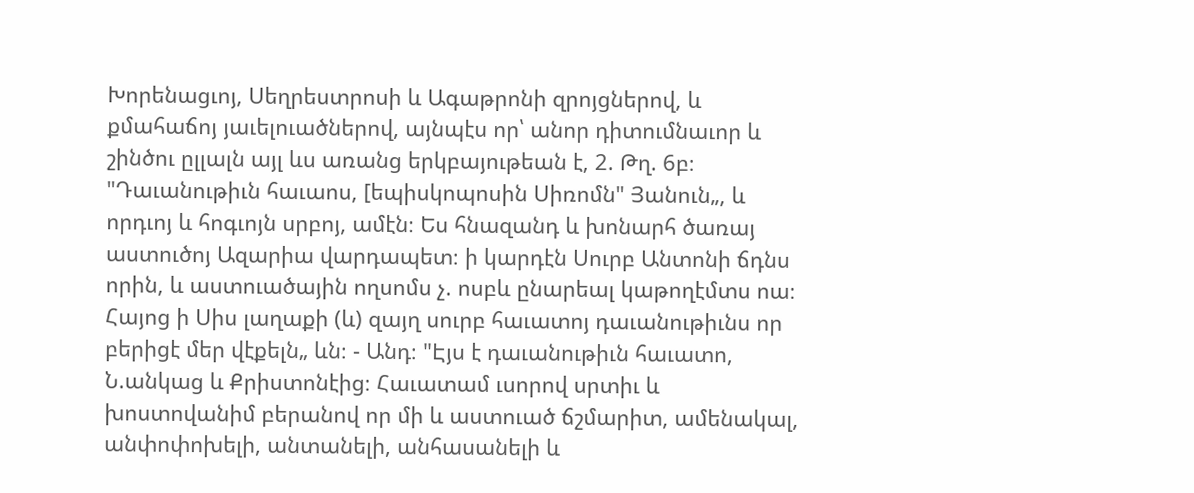Խորենացւոյ, Սեղրեստրոսի և Ագաթրոնի զրոյցներով, և քմահաճոյ յաւելուածներով, այնպէս որ՝ անոր դիտումնաւոր և շինծու ըլլալն այլ ևս առանց երկբայութեան է, 2. Թղ. 6բ։ "Դաւանութիւն հաւաոս, [եպիսկոպոսին Սիռոմն" Յանուն„, և որդւոյ և հոգւոյն սրբոյ, ամէն։ Ես հնազանդ և խոնարհ ծառայ աստուծոյ Ազարիա վարդապետ։ ի կարդէն Սուրբ Անտոնի ճդնս որին, և աստուածային ողսոմս չ. ոսբև ընարեալ կաթողէմտս ոա։ Հայոց ի Սիս լաղաքի (և) զայղ սուրբ հաւատոյ դաւանութիւնս որ բերիցէ մեր վէքելն„ ևն։ - Անդ։ "Էյս է դաւանութիւն հաւատո, Ն.անկաց և Քրիստոնէից։ Հաւատամ ւսորով սրտիւ և խոստովանիմ բերանով որ մի և աստուած ճշմարիտ, ամենակալ, անփոփոխելի, անտանելի, անհասանելի և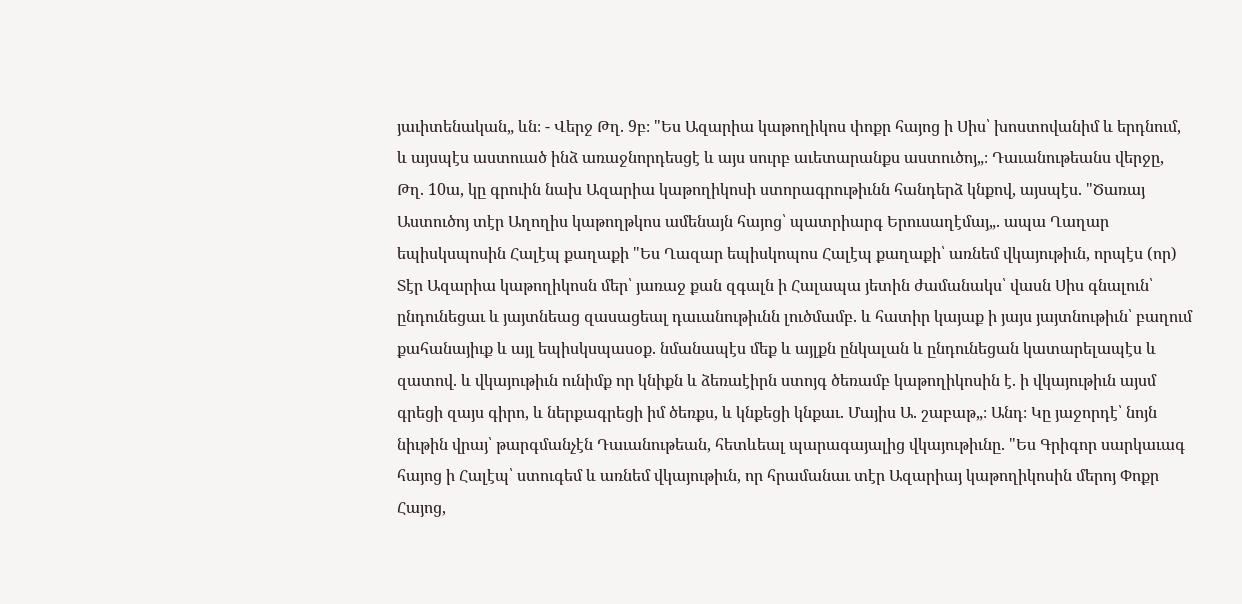յաւիտենական„ ևն։ - Վերջ Թղ. 9բ։ "Ես Ազարիա կաթողիկոս փոքր հայոց ի Սիս՝ խոստովանիմ և երդնում, և այսպէս աստուած ինձ առաջնորդեսցէ և այս սուրբ աւետարանքս աստուծոյ„։ Դաւանութեանս վերջը, Թղ. 10ա, կը գրուին նախ Ազարիա կաթողիկոսի ստորագրութիւնն հանդերձ կնքով, այսպէս. "Ծառայ Աստուծոյ տէր Աղողիս կաթողթկոս ամենայն հայոց՝ պատրիարգ Երուսաղէմայ„. ապա Ղաղար եպիսկսպոսին Հալէպ քաղաքի "Ես Ղազար եպիսկոպոս Հալէպ քաղաքի՝ առնեմ վկայութիւն, որպէս (որ) Տէր Ազարիա կաթողիկոսն մեր՝ յառաջ քան զգալն ի Հալապա յետին ժամանակս՝ վասն Սիս գնալուն՝ ընդունեցաւ և յայտնեաց զասացեալ դաւանութիւնն լուծմամբ. և հատիր կայաք ի յայս յայտնութիւն՝ բաղում քահանայիւք և այլ եպիսկսպասօք. նմանապէս մեք և այլքն ընկալան և ընդունեցան կատարելապէս և զատով. և վկայութիւն ունիմք որ կնիքն և ձեռաէիրն ստոյգ ծեռամբ կաթողիկոսին է. ի վկայութիւն այսմ գրեցի զայս գիրո, և ներքագրեցի իմ ծեռքս, և կնքեցի կնքաւ. Մայիս Ա. շաբաթ„։ Անդ։ Կը յաջորդէ՝ նոյն նիւթին վրայ՝ թարգմանչէն Դաւանութեան, հետևեալ պարագայալից վկայութիւնը. "Ես Գրիգոր սարկաւագ հայոց ի Հալէպ՝ ստուգեմ և առնեմ վկայութիւն, որ հրամանաւ տէր Ազարիայ կաթողիկոսին մերոյ Փոքր Հայոց,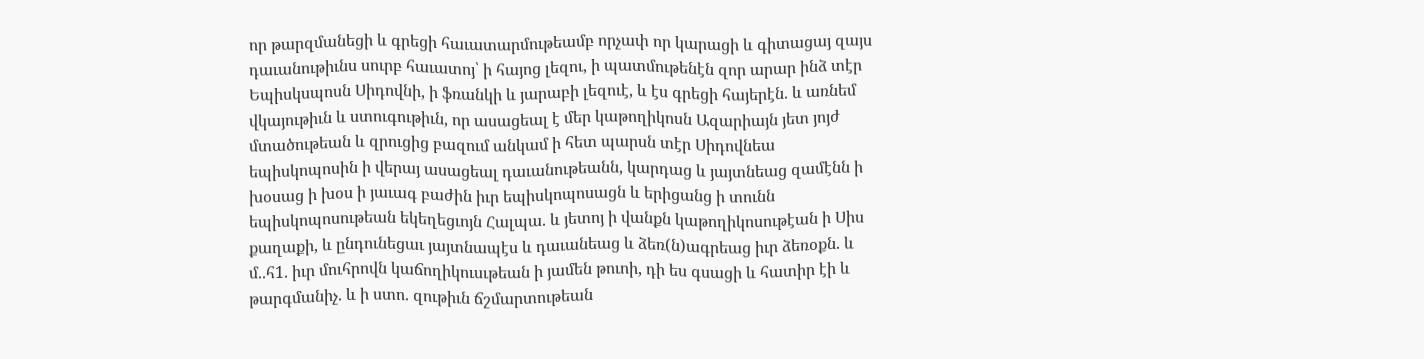որ թարզմանեցի և գրեցի հաւատարմութեամբ որչափ որ կարացի և գիտացայ զայս դաւանութիւնս սուրբ հաւատոյ՝ ի հայոց լեզու, ի պատմութենէն զոր արար ինձ տէր Եպիսկսպոսն Սիդովնի, ի ֆռանկի և յարաբի լեզուէ, և էս գրեցի հայերէն. և առնեմ վկայութիւն և ստուգութիւն, որ ասացեալ է մեր կաթողիկոսն Ազարիայն յետ յոյժ մտածութեան և զրուցից բազում անկամ ի հետ պարսն տէր Սիդովնեա եպիսկոպոսին ի վերայ ասացեալ դաւանութեանն, կարդաց և յայտնեաց զամէնն ի խօսաց ի խօս ի յաւագ բաժին իւր եպիսկոպոսացն և երիցանց ի տունն եպիսկոպոսութեան եկեղեցւոյն Հալպա. և յետոյ ի վանքն կաթողիկոսութէան ի Սիս քաղաքի, և ընդունեցաւ յայտնապէս և դաւանեաց և ձեռ(ն)ագրեաց իւր ձեռօքն. և մ..հ1. իւր մուհրովն կաճողիկուսւթեան ի յամեն թուոի, դի ես գսացի և հատիր էի և թարգմանիչ. և ի ստո. զութիւն ճշմարտութեան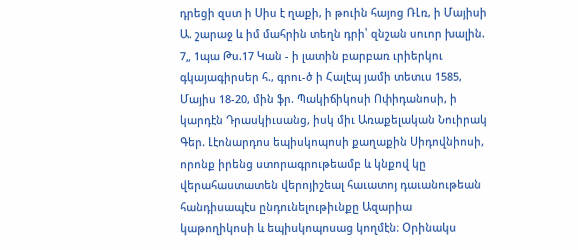դրեցի զստ ի Սիս է ղաքի, ի թուին հայոց ՌԼռ, ի Մայիսի Ա. շարաջ և իմ մահրին տեղն դրի՝ զնշան սուոր խալին. 7„ 1պա Թս.17 Կան - ի լատին բարբառ ւրիերկու գկայագիրսեր հ., գրու-ծ ի Հալէպ յամի տետւս 1585, Մայիս 18-20, մին ֆր. Պակիճիկոսի Ոփիդանոսի, ի կարդէն Դրասկիւսանց, իսկ միւ Առաքելական Նուիրակ Գեր. Լէոնարդոս եպիսկոպոսի քաղաքին Սիդովնիոսի, որոնք իրենց ստորագրութեամբ և կնքով կը վերահաստատեն վերոյիշեալ հաւատոյ դաւանութեան հանդիսապէս ընդունելութիւնքը Ազարիա կաթողիկոսի և եպիսկոպոսաց կողմէն։ Օրինակս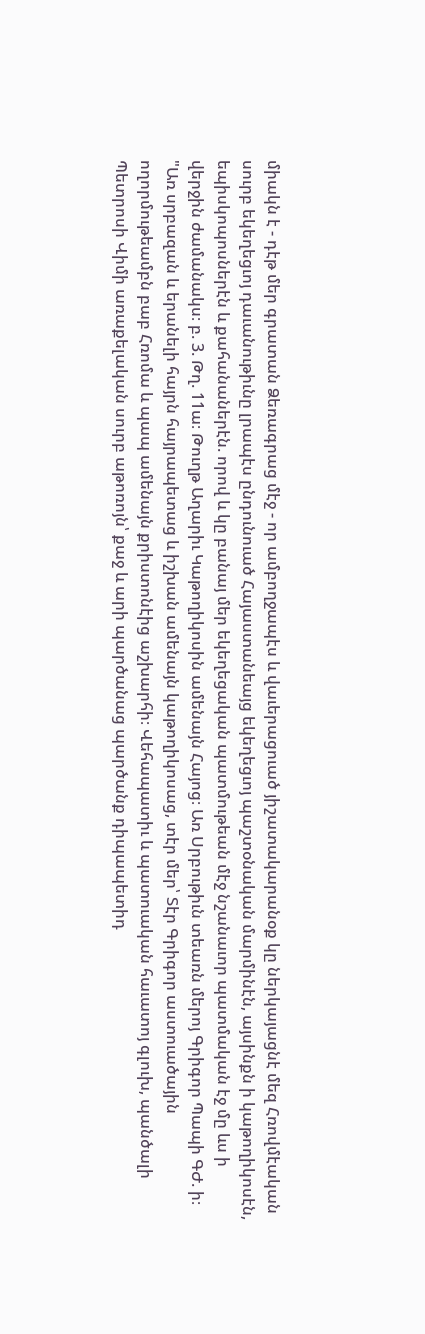միակն է - դէթ մեր գրատան Ձեռագրաց մէջ - որ ամբողջապէս և վաւերացուած յիշատակարանօք կը ներկայացնէ մեզ Հռովմէական սուրբ եկեղեցւոյ դաւանութիւնը լրապէս ընդունուած Հայաստանեայց եկեղեցւոյ պաշտօնական մարմինէն, այսինքն ի կաթողիկոսէն, եպիսկոպոսներէն և քահանաներէն. որով և կը բանայ մեր եկեղեցական պատմութեան մէջ նշանաւոր պատմական էջ մը ևս ի վերջին ժամանակս։ բ. 3. Թղ. 11ա։ Թուղթ Աղարիւ Կաթողիկոսին ամենայն Հայոց։ Առ Սրբութիւն տեառն մերոյ Գրիգոր Պապի ԳԺ. ի։ "Առ սրբազան և երանելի հայրն հայրապետաց և իշխան ամենայն կաթողիկոսաց, տէր մեր՝ Տէր Գրիգոր աստուածային ողորմութեամբն բաբ Հռոմա և պապ ամենայն քրիստոնէից աշխարհի։ Վեհապատիւ և պատուական հաւատոյ գլուխ, պանծալի Պետրոսի Վիմի առաքելական սուրբ աթոռոյն՝ քաջ և արի պարծանաց պարծանք դիպապետիդ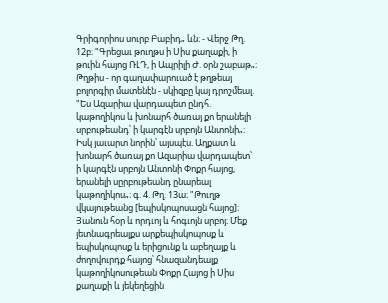Գրիգորիոս սուրբ Բաբիդ„ ևն։ - Վերջ Թղ. 12բ։ "Գրեցաւ թուղթս ի Սիս քաղաքի, ի թուին հայոց ՌԼԴ, ի Ապրիլի Ժ. օրն շաբաթ„։ Թղթիս - որ գաղափարուած է թղթեայ բոլորգիր մատենէն - սկիզբը կայ դրոշմեալ. "Ես Ազարիա վարդապետ ընդհ. կաթողիկոս և խոնարհ ծառայ քո երանելի սրբութեանդ՝ ի կարգէն սրբոյն Անտոնի„։ Իսկ յաւարտ նորին՝ այսպէս. Աղքատ և խոնարհ ծառայ քո Ազարիա վարդապետ՝ ի կարգէն սրբոյն Անտոնի Փոքր հայոց, երանելի սըրբութեանդ ընարեալ կաթողիկոս„։ գ. 4. Թղ. 13ա։ "Թուղթ վկայութեանց [եպիսկոպոսացն հայոց]։ Յանուն հօր և որդւոյ և հոգւոյն սրբոյ։ Մեք յետնագրեալքս արքեպիսկոպոսք և եպիսկոպոսք և երիցունք և աբեղայք և ժողովուրդք հայոց՝ հնազանդեալք կաթողիկոսութեան Փոքր Հայոց ի Սիս քաղաքի և յեկեղեցին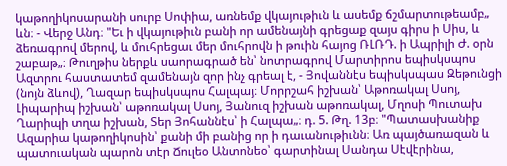կաթողիկոսարանի սուրբ Սոփիա, առնեմք վկայութիւն և ասեմք ճշմարտութեամբ„ ևն։ - Վերջ Անդ։ "Եւ ի վկայութիւն բանի որ ամենայնի գրեցաք զայս գիրս ի Սիս, և ձեռագրով մերով, և մուհրեցաւ մեր մուհրովն ի թուին հայոց ՌԼՌԴ. ի Ապրիլի Ժ. օրն շաբաթ„։ Թուղթիս ներքև սաորագրած են՝ նոտրագրով Մարտիրոս եպիսկսպոս Ազտրու հաստատեմ զամենայն զոր ինչ գրեալ է, - Յովաննէս եպիսկսպաս Զեթունցի (նոյն ձևով), Ղազար եպիսկսպոս Հալպայ։ Մորրշահ իշխան՝ Աթոռակալ Սսոյ, Լիպարիպ իշխան՝ աթոռակալ Սսոյ, Յանուզ իշխան աթոռակալ, Մղոսի Պուտախ Ղարիպի տղա իշխան, Տեր Յոհաննէս՝ ի Հալպա„։ դ. 5. Թղ. 13բ։ "Պատասխանիք Ազարիա կաթողիկոսին՝ քանի մի բանից որ ի դաւանութիւնն։ Առ պայծառազան և պատուական պարոն տէր Ճուլեօ Անտոնեօ՝ գարտինալ Սանդա Սէվէրինա,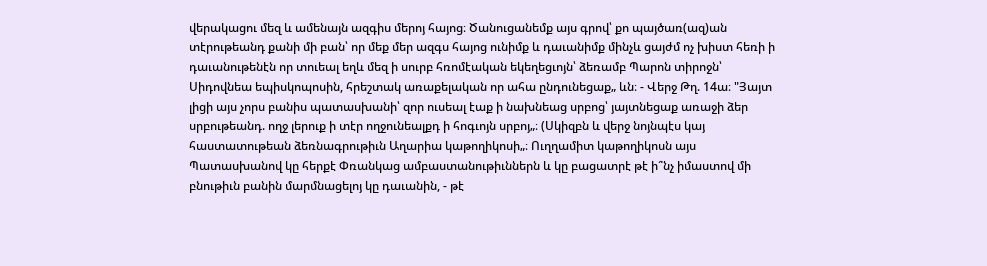վերակացու մեզ և ամենայն ազգիս մերոյ հայոց։ Ծանուցանեմք այս գրով՝ քո պայծառ(ազ)ան տէրութեանդ քանի մի բան՝ որ մեք մեր ազգս հայոց ունիմք և դաւանիմք մինչև ցայժմ ոչ խիստ հեռի ի դաւանութենէն որ տուեալ եղև մեզ ի սուրբ հռոմէական եկեղեցւոյն՝ ձեռամբ Պարոն տիրոջն՝ Սիդովնեա եպիսկոպոսին, հրեշտակ առաքելական որ ահա ընդունեցաք„ ևն։ - Վերջ Թղ. 14ա։ "Յայտ լիցի այս չորս բանիս պատասխանի՝ զոր ուսեալ էաք ի նախնեաց սրբոց՝ յայտնեցաք առաջի ձեր սրբութեանդ. ողջ լերուք ի տէր ողջունեալքդ ի հոգւոյն սրբոյ„։ (Սկիզբն և վերջ նոյնպէս կայ հաստատութեան ձեռնագրութիւն Աղարիա կաթողիկոսի„։ Ուղղամիտ կաթողիկոսն այս Պատասխանով կը հերքէ Փռանկաց ամբաստանութիւններն և կը բացատրէ թէ ի՞նչ իմաստով մի բնութիւն բանին մարմնացելոյ կը դաւանին, - թէ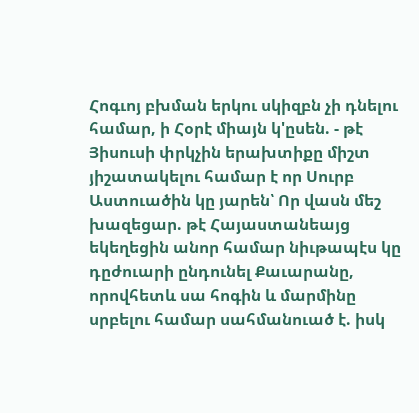Հոգւոյ բխման երկու սկիզբն չի դնելու համար, ի Հօրէ միայն կ'ըսեն. - թէ Յիսուսի փրկչին երախտիքը միշտ յիշատակելու համար է որ Սուրբ Աստուածին կը յարեն՝ Որ վասն մեշ խազեցար. թէ Հայաստանեայց եկեղեցին անոր համար նիւթապէս կը դըժուարի ընդունել Քաւարանը, որովհետև սա հոգին և մարմինը սրբելու համար սահմանուած է. իսկ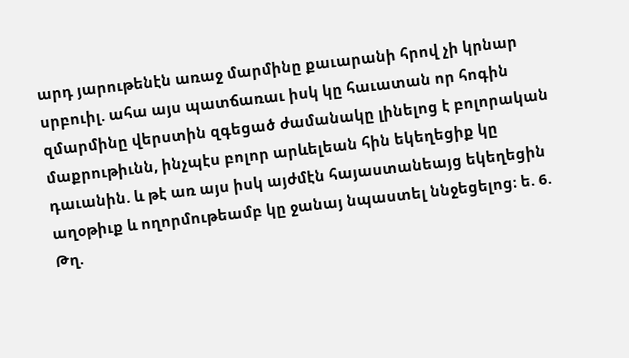արդ յարութենէն առաջ մարմինը քաւարանի հրով չի կրնար սրբուիլ. ահա այս պատճառաւ իսկ կը հաւատան որ հոգին զմարմինը վերստին զգեցած ժամանակը լինելոց է բոլորական մաքրութիւնն, ինչպէս բոլոր արևելեան հին եկեղեցիք կը դաւանին. և թէ առ այս իսկ այժմէն հայաստանեայց եկեղեցին աղօթիւք և ողորմութեամբ կը ջանայ նպաստել ննջեցելոց։ ե. 6. Թղ.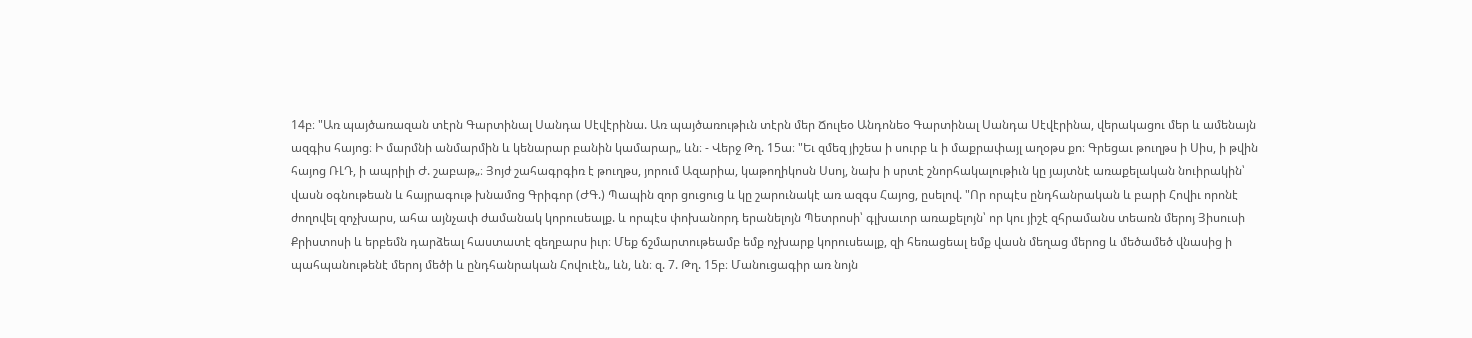14բ։ "Առ պայծառազան տէրն Գարտինալ Սանդա Սէվէրինա. Առ պայծառութիւն տէրն մեր Ճուլեօ Անդոնեօ Գարտինալ Սանդա Սէվէրինա, վերակացու մեր և ամենայն ազգիս հայոց։ Ի մարմնի անմարմին և կենարար բանին կամարար„ ևն։ - Վերջ Թղ. 15ա։ "Եւ զմեզ յիշեա ի սուրբ և ի մաքրափայլ աղօթս քո։ Գրեցաւ թուղթս ի Սիս, ի թվին հայոց ՌԼԴ, ի ապրիլի Ժ. շաբաթ„։ Յոյժ շահագրգիռ է թուղթս, յորում Ազարիա, կաթողիկոսն Սսոյ, նախ ի սրտէ շնորհակալութիւն կը յայտնէ առաքելական նուիրակին՝ վասն օգնութեան և հայրագութ խնամոց Գրիգոր (ԺԳ.) Պապին զոր ցուցուց և կը շարունակէ առ ազգս Հայոց, ըսելով. "Որ որպէս ընդհանրական և բարի Հովիւ որոնէ ժողովել զոչխարս, ահա այնչափ ժամանակ կորուսեալք. և որպէս փոխանորդ երանելոյն Պետրոսի՝ գլխաւոր առաքելոյն՝ որ կու յիշէ զհրամանս տեառն մերոյ Յիսուսի Քրիստոսի և երբեմն դարձեալ հաստատէ զեղբարս իւր։ Մեք ճշմարտութեամբ եմք ոչխարք կորուսեալք, զի հեռացեալ եմք վասն մեղաց մերոց և մեծամեծ վնասից ի պահպանութենէ մերոյ մեծի և ընդհանրական Հովուէն„ ևն, ևն։ զ. 7. Թղ. 15բ։ Մանուցագիր առ նոյն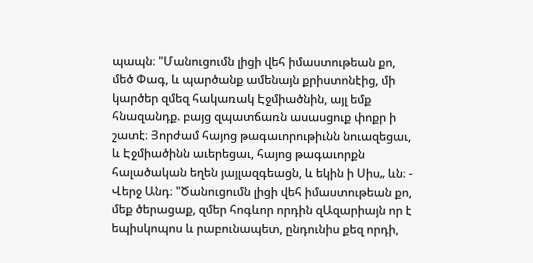պապն։ "Մանուցումն լիցի վեհ իմաստութեան քո, մեծ Փագ, և պարծանք ամենայն քրիստոնէից, մի կարծեր զմեզ հակառակ Էջմիածնին, այլ եմք հնազանդք. բայց զպատճառն ասասցուք փոքր ի շատէ։ Յորժամ հայոց թագաւորութիւնն նուազեցաւ, և Էջմիածինն աւերեցաւ, հայոց թագաւորքն հալածական եղեն յայլազգեացն, և եկին ի Սիս„ ևն։ - Վերջ Անդ։ "Ծանուցումն լիցի վեհ իմաստութեան քո, մեք ծերացաք, զմեր հոգևոր որդին զԱզարիայն որ է եպիսկոպոս և րաբունապետ, ընդունիս քեզ որդի,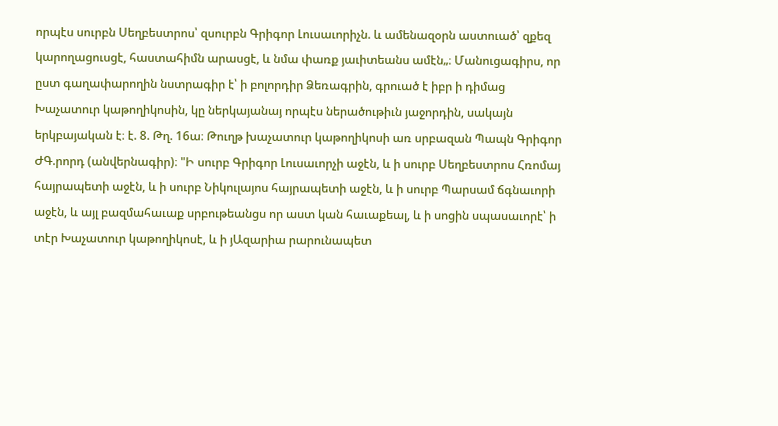որպէս սուրբն Սեղբեստրոս՝ զսուրբն Գրիգոր Լուսաւորիչն. և ամենազօրն աստուած՝ զքեզ կարողացուսցէ, հաստահիմն արասցէ, և նմա փառք յաւիտեանս ամէն„։ Մանուցագիրս, որ ըստ գաղափարողին նստրագիր է՝ ի բոլորդիր Ձեռագրին, գրուած է իբր ի դիմաց Խաչատուր կաթողիկոսին, կը ներկայանայ որպէս ներածութիւն յաջորդին, սակայն երկբայական է։ է. 8. Թղ. 16ա։ Թուղթ խաչատուր կաթողիկոսի առ սրբազան Պապն Գրիգոր ԺԳ.րորդ (անվերնագիր)։ "Ի սուրբ Գրիգոր Լուսաւորչի աջէն, և ի սուրբ Սեղբեստրոս Հռոմայ հայրապետի աջէն, և ի սուրբ Նիկուլայոս հայրապետի աջէն, և ի սուրբ Պարսամ ճգնաւորի աջէն, և այլ բազմահաւաք սրբութեանցս որ աստ կան հաւաքեալ, և ի սոցին սպասաւորէ՝ ի տէր Խաչատուր կաթողիկոսէ, և ի յԱզարիա րարունապետ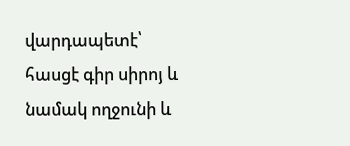վարդապետէ՝ հասցէ գիր սիրոյ և նամակ ողջունի և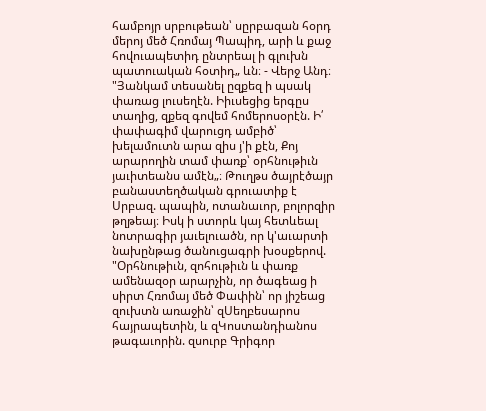համբոյր սրբութեան՝ սըրբազան հօրդ մերոյ մեծ Հռոմայ Պապիդ, արի և քաջ հովուապետիդ ընտրեալ ի գլուխն պատուական հօտիդ„ ևն։ - Վերջ Անդ։ "Յանկամ տեսանել ըզքեզ ի պսակ փառաց լուսեղէն. Իիւսեցից երգըս տաղից, զքեզ գովեմ հոմերոսօրէն. Ի՛ փափագիմ վարուցդ ամբիծ՝ խելամուտն արա զիս յ'ի քէն, Քոյ արարողին տամ փառք՝ օրհնութիւն յաւիտեանս ամէն„։ Թուղթս ծայրէծայր բանաստեղծական գրուատիք է Սրբազ. պապին, ոտանաւոր, բոլորզիր թղթեայ։ Իսկ ի ստորև կայ հետևեալ նոտրագիր յաւելուածն, որ կ'աւարտի նախընթաց ծանուցագրի խօսքերով. "Օրհնութիւն, զոհութիւն և փառք ամենազօր արարչին, որ ծագեաց ի սիրտ Հռոմայ մեծ Փափին՝ որ յիշեաց զուխտն առաջին՝ զՍեղբեսարոս հայրապետին, և զԿոստանդիանոս թագաւորին. զսուրբ Գրիգոր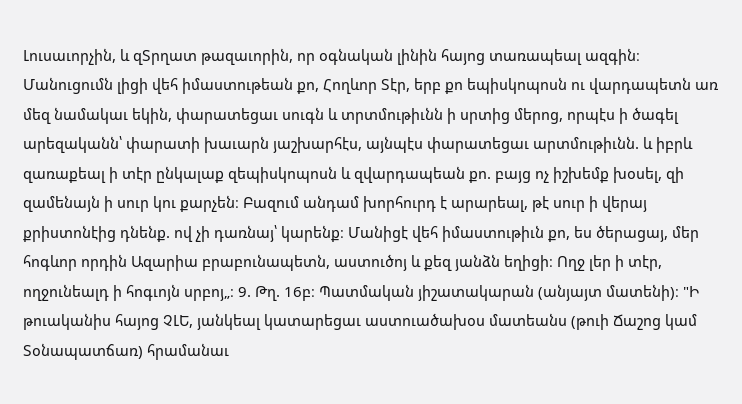Լուսաւորչին, և զՏրղատ թազաւորին, որ օգնական լինին հայոց տառապեալ ազգին։ Մանուցումն լիցի վեհ իմաստութեան քո, Հողևոր Տէր, երբ քո եպիսկոպոսն ու վարդապետն առ մեզ նամակաւ եկին, փարատեցաւ սուգն և տրտմութիւնն ի սրտից մերոց, որպէս ի ծագել արեզականն՝ փարատի խաւարն յաշխարհէս, այնպէս փարատեցաւ արտմութիւնն. և իբրև զառաքեալ ի տէր ընկալաք զեպիսկոպոսն և զվարդապեան քո. բայց ոչ իշխեմք խօսել, զի զամենայն ի սուր կու քարչեն։ Բազում անդամ խորհուրդ է արարեալ, թէ սուր ի վերայ քրիստոնէից դնենք. ով չի դառնայ՝ կարենք։ Մանիցէ վեհ իմաստութիւն քո, ես ծերացայ, մեր հոգևոր որդին Ազարիա բրաբունապետն, աստուծոյ և քեզ յանձն եղիցի։ Ողջ լեր ի տէր, ողջունեալդ ի հոգւոյն սրբոյ„։ 9. Թղ. 16բ։ Պատմական յիշատակարան (անյայտ մատենի)։ "Ի թուականիս հայոց ՉԼԵ, յանկեալ կատարեցաւ աստուածախօս մատեանս (թուի Ճաշոց կամ Տօնապատճառ) հրամանաւ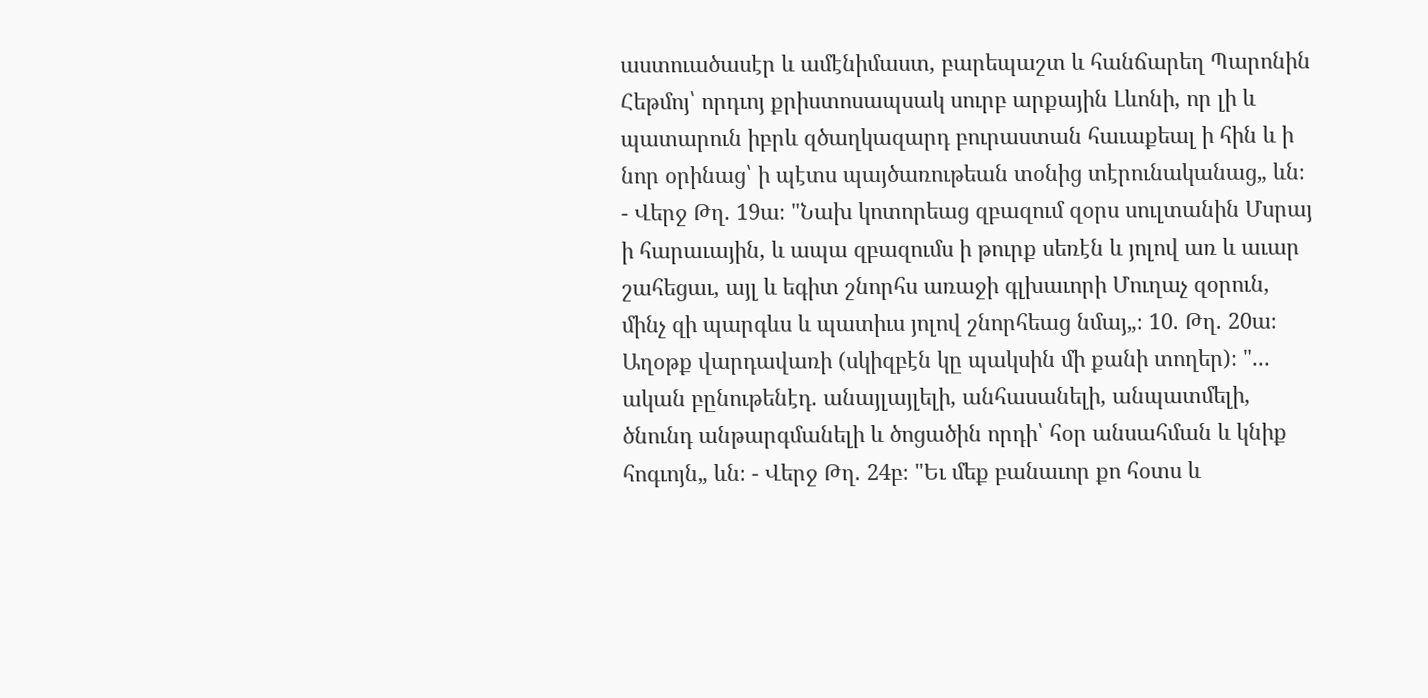աստուածասէր և ամէնիմաստ, բարեպաշտ և հանճարեղ Պարոնին Հեթմոյ՝ որդւոյ քրիստոսապսակ սուրբ արքային Լևոնի, որ լի և պատարուն իբրև զծաղկազարդ բուրաստան հաւաքեալ ի հին և ի նոր օրինաց՝ ի պէտս պայծառութեան տօնից տէրունականաց„ ևն։ - Վերջ Թղ. 19ա։ "Նախ կոտորեաց զբազում զօրս սուլտանին Մսրայ ի հարաւային, և ապա զբազումս ի թուրք սեռէն և յոլով առ և աւար շահեցաւ, այլ և եգիտ շնորհս առաջի գլխաւորի Մուղաչ զօրուն, մինչ զի պարգևս և պատիւս յոլով շնորհեաց նմայ„։ 10. Թղ. 20ա։ Աղօթք վարդավառի (սկիզբէն կը պակսին մի քանի տողեր)։ "... ական բընութենէդ. անայլայլելի, անհասանելի, անպատմելի, ծնունդ անթարգմանելի և ծոցածին որդի՝ հօր անսահման և կնիք հոգւոյն„ ևն։ - Վերջ Թղ. 24բ։ "Եւ մեք բանաւոր քո հօտս և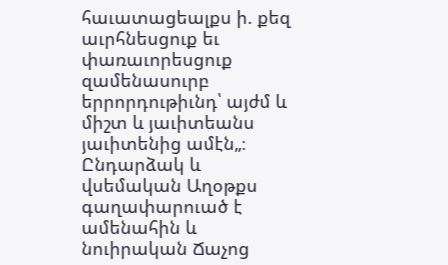հաւատացեալքս ի. քեզ աւրհնեսցուք եւ փառաւորեսցուք զամենասուրբ երրորդութիւնդ՝ այժմ և միշտ և յաւիտեանս յաւիտենից ամէն„։ Ընդարձակ և վսեմական Աղօթքս գաղափարուած է ամենահին և նուիրական Ճաչոց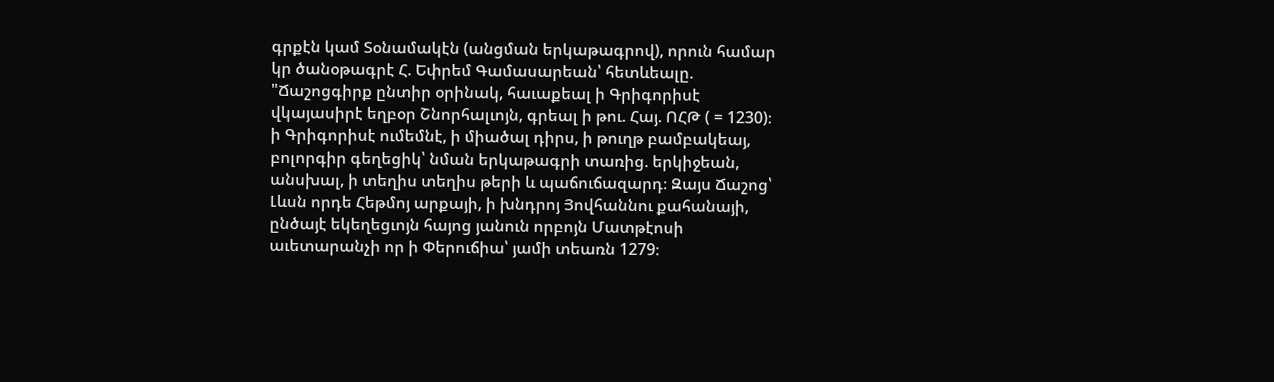գրքէն կամ Տօնամակէն (անցման երկաթագրով), որուն համար կր ծանօթագրէ Հ. Եփրեմ Գամասարեան՝ հետևեալը. "Ճաշոցգիրք ընտիր օրինակ, հաւաքեալ ի Գրիգորիսէ վկայասիրէ եղբօր Շնորհալւոյն, գրեալ ի թու. Հայ. ՈՀԹ ( = 1230)։ ի Գրիգորիսէ ումեմնէ, ի միածալ դիրս, ի թուղթ բամբակեայ, բոլորգիր գեղեցիկ՝ նման երկաթագրի տառից. երկիջեան, անսխալ, ի տեղիս տեղիս թերի և պաճուճազարդ։ Զայս Ճաշոց՝ Լևսն որդե Հեթմոյ արքայի, ի խնդրոյ Յովհաննու քահանայի, ընծայէ եկեղեցւոյն հայոց յանուն որբոյն Մատթէոսի աւետարանչի որ ի Փերուճիա՝ յամի տեառն 1279։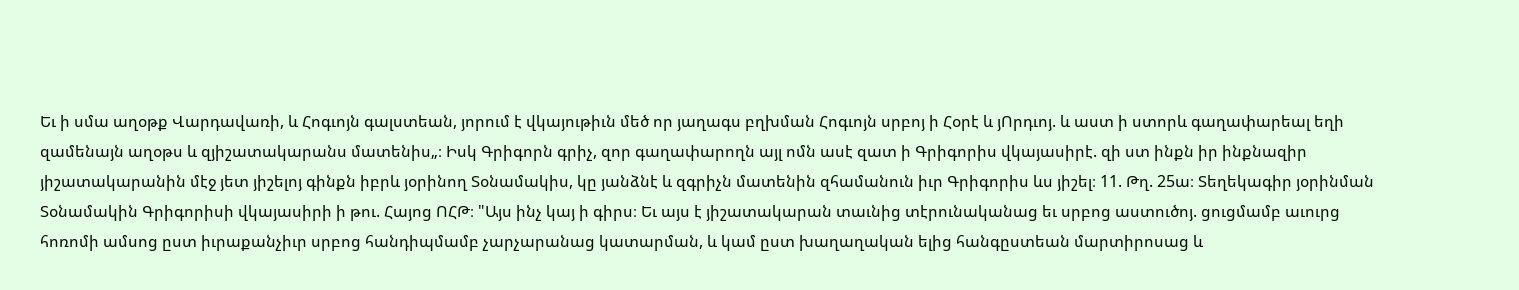Եւ ի սմա աղօթք Վարդավառի, և Հոգւոյն գալստեան, յորում է վկայութիւն մեծ որ յաղագս բղխման Հոգւոյն սրբոյ ի Հօրէ և յՈրդւոյ. և աստ ի ստորև գաղափարեալ եղի զամենայն աղօթս և զյիշատակարանս մատենիս„։ Իսկ Գրիգորն գրիչ, զոր գաղափարողն այլ ոմն ասէ զատ ի Գրիգորիս վկայասիրէ. զի ստ ինքն իր ինքնազիր յիշատակարանին մէջ յետ յիշելոյ գինքն իբրև յօրինող Տօնամակիս, կը յանձնէ և զգրիչն մատենին զհամանուն իւր Գրիգորիս ևս յիշել։ 11. Թղ. 25ա։ Տեղեկագիր յօրինման Տօնամակին Գրիգորիսի վկայասիրի ի թու. Հայոց ՈՀԹ։ "Այս ինչ կայ ի գիրս։ Եւ այս է յիշատակարան տաւնից տէրունականաց եւ սրբոց աստուծոյ. ցուցմամբ աւուրց հոռոմի ամսոց ըստ իւրաքանչիւր սրբոց հանդիպմամբ չարչարանաց կատարման, և կամ ըստ խաղաղական ելից հանգըստեան մարտիրոսաց և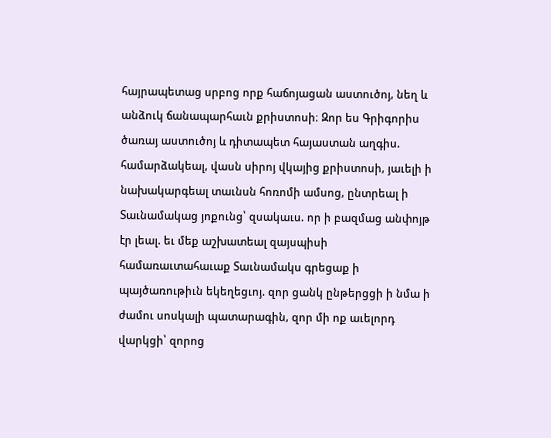հայրապետաց սրբոց որք հաճոյացան աստուծոյ, նեղ և անձուկ ճանապարհաւն քրիստոսի։ Զոր ես Գրիգորիս ծառայ աստուծոյ և դիտապետ հայաստան աղգիս. համարձակեալ, վասն սիրոյ վկայից քրիստոսի, յաւելի ի նախակարգեալ տաւնսն հոռոմի ամսոց, ընտրեալ ի Տաւնամակաց յոքունց՝ զսակաւս. որ ի բազմաց անփոյթ էր լեալ. եւ մեք աշխատեալ զայսպիսի համառաւտահաւաք Տաւնամակս գրեցաք ի պայծառութիւն եկեղեցւոյ. զոր ցանկ ընթերցցի ի նմա ի ժամու սոսկալի պատարագին, զոր մի ոք աւելորդ վարկցի՝ զորոց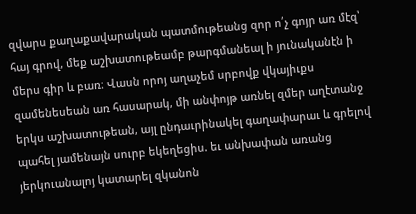զվարս քաղաքավարական պատմութեանց զոր ո՛չ գոյր առ մէզ՝ հայ գրով, մեք աշխատութեամբ թարգմանեալ ի յունականէն ի մերս գիր և բառ։ Վասն որոյ աղաչեմ սրբովք վկայիւքս զամենեսեան առ հասարակ, մի անփոյթ առնել զմեր աղէտանջ երկս աշխատութեան, այլ ընդաւրինակել գաղափարաւ և գրելով պահել յամենայն սուրբ եկեղեցիս. եւ անխափան առանց յերկուանալոյ կատարել զկանոն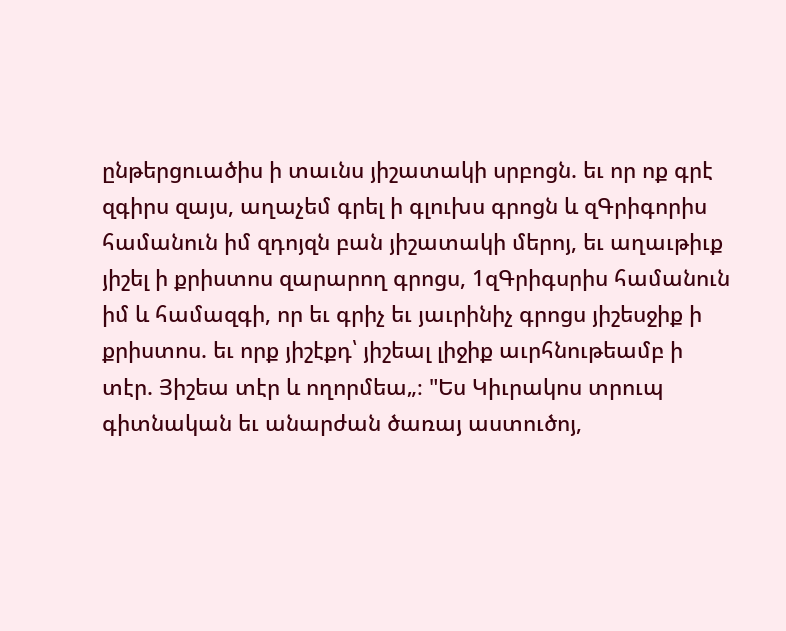ընթերցուածիս ի տաւնս յիշատակի սրբոցն. եւ որ ոք գրէ զգիրս զայս, աղաչեմ գրել ի գլուխս գրոցն և զԳրիգորիս համանուն իմ զդոյզն բան յիշատակի մերոյ, եւ աղաւթիւք յիշել ի քրիստոս զարարող գրոցս, 1զԳրիգսրիս համանուն իմ և համազգի, որ եւ գրիչ եւ յաւրինիչ գրոցս յիշեսջիք ի քրիստոս. եւ որք յիշէքդ՝ յիշեալ լիջիք աւրհնութեամբ ի տէր. Յիշեա տէր և ողորմեա„։ "Ես Կիւրակոս տրուպ գիտնական եւ անարժան ծառայ աստուծոյ,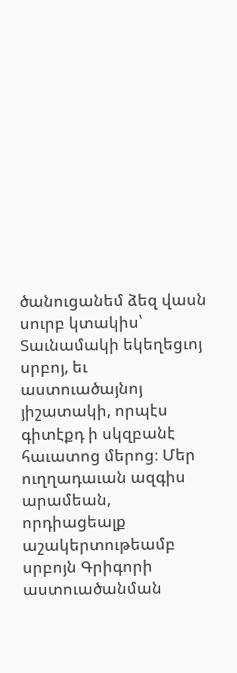ծանուցանեմ ձեզ վասն սուրբ կտակիս՝ Տաւնամակի եկեղեցւոյ սրբոյ, եւ աստուածայնոյ յիշատակի, որպէս գիտէքդ ի սկզբանէ հաւատոց մերոց։ Մեր ուղղադաւան ազգիս արամեան, որդիացեալք աշակերտութեամբ սրբոյն Գրիգորի աստուածանման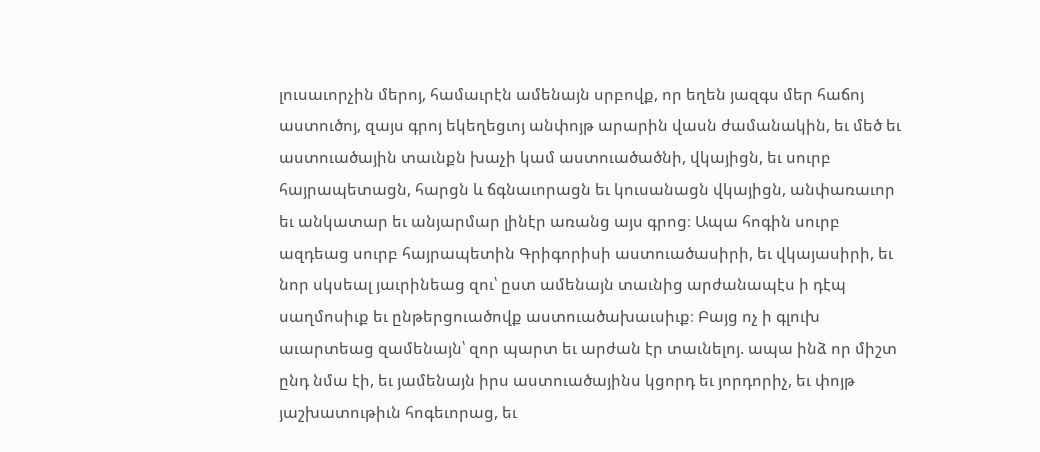լուսաւորչին մերոյ, համաւրէն ամենայն սրբովք, որ եղեն յազգս մեր հաճոյ աստուծոյ, զայս գրոյ եկեղեցւոյ անփոյթ արարին վասն ժամանակին, եւ մեծ եւ աստուածային տաւնքն խաչի կամ աստուածածնի, վկայիցն, եւ սուրբ հայրապետացն, հարցն և ճգնաւորացն եւ կուսանացն վկայիցն, անփառաւոր եւ անկատար եւ անյարմար լինէր առանց այս գրոց։ Ապա հոգին սուրբ ազդեաց սուրբ հայրապետին Գրիգորիսի աստուածասիրի, եւ վկայասիրի, եւ նոր սկսեալ յաւրինեաց զու՝ ըստ ամենայն տաւնից արժանապէս ի դէպ սաղմոսիւք եւ ընթերցուածովք աստուածախաւսիւք։ Բայց ոչ ի գլուխ աւարտեաց զամենայն՝ զոր պարտ եւ արժան էր տաւնելոյ. ապա ինձ որ միշտ ընդ նմա էի, եւ յամենայն իրս աստուածայինս կցորդ եւ յորդորիչ, եւ փոյթ յաշխատութիւն հոգեւորաց, եւ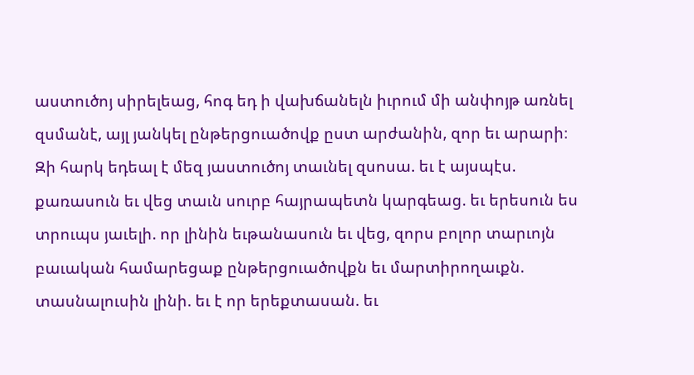աստուծոյ սիրելեաց, հոգ եդ ի վախճանելն իւրում մի անփոյթ առնել զսմանէ, այլ յանկել ընթերցուածովք ըստ արժանին, զոր եւ արարի։ Զի հարկ եդեալ է մեզ յաստուծոյ տաւնել զսոսա. եւ է այսպէս. քառասուն եւ վեց տաւն սուրբ հայրապետն կարգեաց. եւ երեսուն ես տրուպս յաւելի. որ լինին եւթանասուն եւ վեց, զորս բոլոր տարւոյն բաւական համարեցաք ընթերցուածովքն եւ մարտիրողաւքն. տասնալուսին լինի. եւ է որ երեքտասան. եւ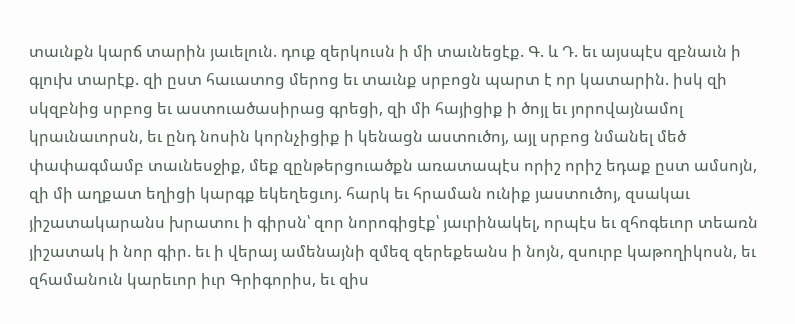տաւնքն կարճ տարին յաւելուն. դուք զերկուսն ի մի տաւնեցէք. Գ. և Դ. եւ այսպէս զբնաւն ի գլուխ տարէք. զի ըստ հաւատոց մերոց եւ տաւնք սրբոցն պարտ է որ կատարին. իսկ զի սկզբնից սրբոց եւ աստուածասիրաց գրեցի, զի մի հայիցիք ի ծոյլ եւ յորովայնամոլ կրաւնաւորսն, եւ ընդ նոսին կորնչիցիք ի կենացն աստուծոյ, այլ սրբոց նմանել մեծ փափագմամբ տաւնեսջիք, մեք զընթերցուածքն առատապէս որիշ որիշ եդաք ըստ ամսոյն, զի մի աղքատ եղիցի կարգք եկեղեցւոյ. հարկ եւ հրաման ունիք յաստուծոյ, զսակաւ յիշատակարանս խրատու ի գիրսն՝ զոր նորոգիցէք՝ յաւրինակել, որպէս եւ զհոգեւոր տեառն յիշատակ ի նոր գիր. եւ ի վերայ ամենայնի զմեզ զերեքեանս ի նոյն, զսուրբ կաթողիկոսն, եւ զհամանուն կարեւոր իւր Գրիգորիս, եւ զիս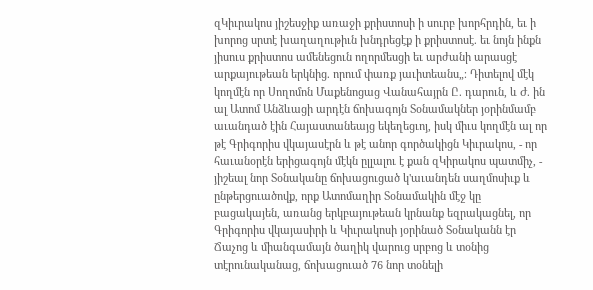զԿիւրակոս յիշեսջիք առաջի քրիստոսի ի սուրբ խորհրդին, եւ ի խորոց սրտէ խաղաղութիւն խնդրեցէք ի քրիստոսէ. եւ նոյն ինքն յիսուս քրիստոս ամենեցուն ողորմեսցի եւ արժանի արասցէ արքայութեան երկնից. որում փառք յաւիտեանս„։ Դիտելով մէկ կողմէն որ Սողոմոն Մաքենոցաց Վանահայրն Ը. դարուն, և Ժ. ին ալ Ատոմ Անձևացի արդէն ճոխագոյն Տօնամակներ յօրինմամբ աւանդած էին Հայաստանեայց եկեղեցւոյ, իսկ միւս կողմէն ալ որ թէ Գրիգորիս վկայասէրն և թէ անոր գործակիցն Կիւրակոս, - որ հաւանօրէն երիցագոյն մէկն ըլլալու է քան զԿիրակոս պատմիչ, - յիշեալ նոր Տօնականը ճոխացուցած կ'աւանդեն սաղմոսիւք և ընթերցուածովք, որք Ատոմաղիր Տօնամակին մէջ կը բացակայեն, առանց երկբայութեան կրնանք եզրակացնել, որ Գրիգորիս վկայասիրի և Կիւրակոսի յօրինած Տօնականն էր Ճաչոց և միանգամայն ծաղիկ վարուց սրբոց և տօնից տէրունականաց, ճոխացուած 76 նոր տօնելի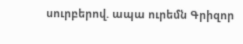սուրբերով. ապա ուրեմն Գրիզոր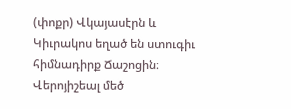(փոքր) Վկայասէրն և Կիւրակոս եղած են ստուգիւ հիմնադիրք Ճաշոցին։ Վերոյիշեալ մեծ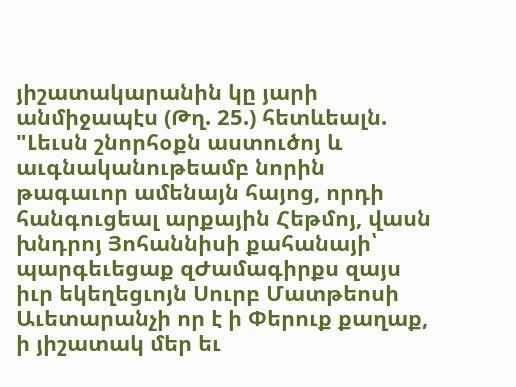յիշատակարանին կը յարի անմիջապէս (Թղ. 25.) հետևեալն. "Լեւսն շնորհօքն աստուծոյ և աւգնականութեամբ նորին թագաւոր ամենայն հայոց, որդի հանգուցեալ արքային Հեթմոյ, վասն խնդրոյ Յոհաննիսի քահանայի՝ պարգեւեցաք զԺամագիրքս զայս իւր եկեղեցւոյն Սուրբ Մատթեոսի Աւետարանչի որ է ի Փերուք քաղաք, ի յիշատակ մեր եւ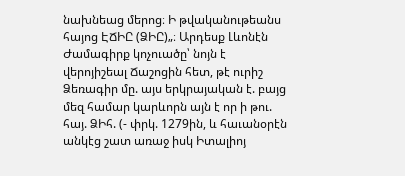նախնեաց մերոց։ Ի թվականութեանս հայոց ԷՃԻԸ (ՁԻԸ)„։ Արդեսք Լևոնէն Ժամագիրք կոչուածը՝ նոյն է վերոյիշեալ Ճաշոցին հետ, թէ ուրիշ Ձեռագիր մը. այս երկրայական է. բայց մեզ համար կարևորն այն է որ ի թու. հայ. ՁԻհ. (- փրկ. 1279ին, և հաւանօրէն անկէց շատ առաջ իսկ Իտալիոյ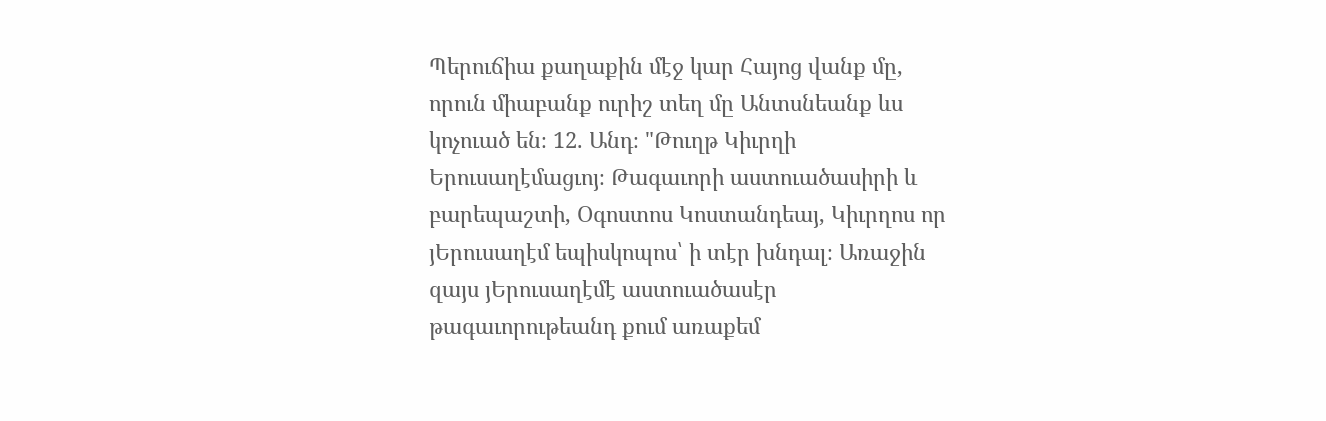Պերուճիա քաղաքին մէջ կար Հայոց վանք մը, որուն միաբանք ուրիշ տեղ մը Անտսնեանք ևս կոչուած են։ 12. Անդ։ "Թուղթ Կիւրղի Երուսաղէմացւոյ։ Թագաւորի աստուածասիրի և բարեպաշտի, Օգոստոս Կոստանդեայ, Կիւրղոս որ յԵրուսաղէմ եպիսկոպոս՝ ի տէր խնդալ։ Առաջին զայս յԵրուսաղէմէ աստուածասէր թագաւորութեանդ քում առաքեմ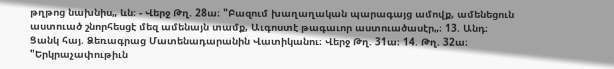թղթոց նախնիս„ ևն։ - Վերջ Թղ. 28ա։ "Բազում խաղաղական պարագայց ամովք, ամենեցուն աստուած շնորհեսցէ մեզ ամենայն տամք, Աւգոստէ թագաւոր աստուածասէր„։ 13. Անդ։ Ցանկ հայ. Ձեռագրաց Մատենադարանին Վատիկանու։ Վերջ Թղ. 31ա։ 14. Թղ. 32ա։ "Երկրաչափութիւն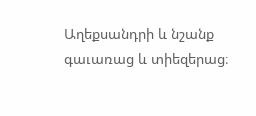Աղեքսանդրի և նշանք գաւառաց և տիեզերաց։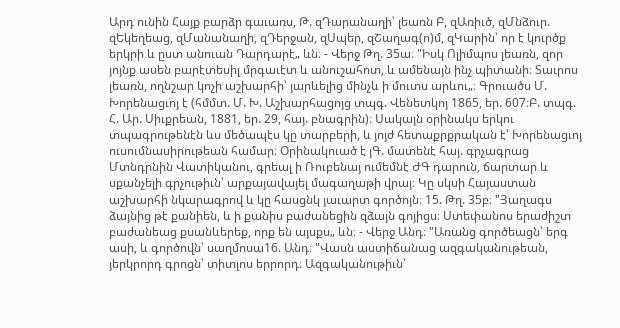Արդ ունին Հայք բարձր գաւառս, Թ. զԴարանաղի՝ լեառն Բ, զԱռիւծ, զՄնձուր. զԵկեղեաց, զՄանանաղի, զԴերջան, զՍպեր, զՇաղագ(ո)մ, զԿարին՝ որ է կուրծք երկրի և ըստ անուան Դարդարէ„ ևն։ - Վերջ Թղ. 35ա։ "Իսկ Ոլիմպոս լեառն, զոր յոյնք ասեն բարէտեսիլ մրգաւէտ և անուշահոտ, և ամենայն ինչ պիտանի։ Տաւրոս լեառն, ողնշար կոչի աշխարհի՝ յարևելից մինչև ի մուտս արևու„։ Գրուածս Մ. Խորենացւոյ է (հմմտ. Մ. Խ. Աշխարհացոյց տպգ. Վենետկոյ 1865, եր. 607։Բ. տպգ. Հ. Ար. Սիւքրեան, 1881, եր. 29, հայ. բնագրին)։ Սակայն օրինակս երկու տպագրութենէն ևս մեծապէս կը տարբերի, և յոյժ հետաքրքրական է՝ Խորենացւոյ ուսումնասիրութեան համար։ Օրինակուած է յԳ. մատենէ հայ. գրչագրաց Մտնդրնին Վատիկանու, գրեալ ի Ռուբենայ ումեմնէ ԺԳ դարուն, ճարտար և սքանչելի գրչութիւն՝ արքայավայել մագաղաթի վրայ։ Կը սկսի Հայաստան աշխարհի նկարագրով և կը հասցնկ յաւարտ գործոյն։ 15. Թղ. 35բ։ "Յաղագս ձայնից թէ քանիեն, և ի քանիս բաժանեցին զձայն գոյիցս։ Ստեփանոս երաժիշտ բաժանեաց քսանևերեք, որք են այսքս„ ևն։ - Վերջ Անդ։ "Առանց գործեացն՝ երգ ասի, և գործովն՝ սաղմոսա16. Անդ։ "Վասն աստիճանաց ազգականութեան, յերկրորդ գրոցն՝ տիտլոս երրորդ։ Ազգականութիւն՝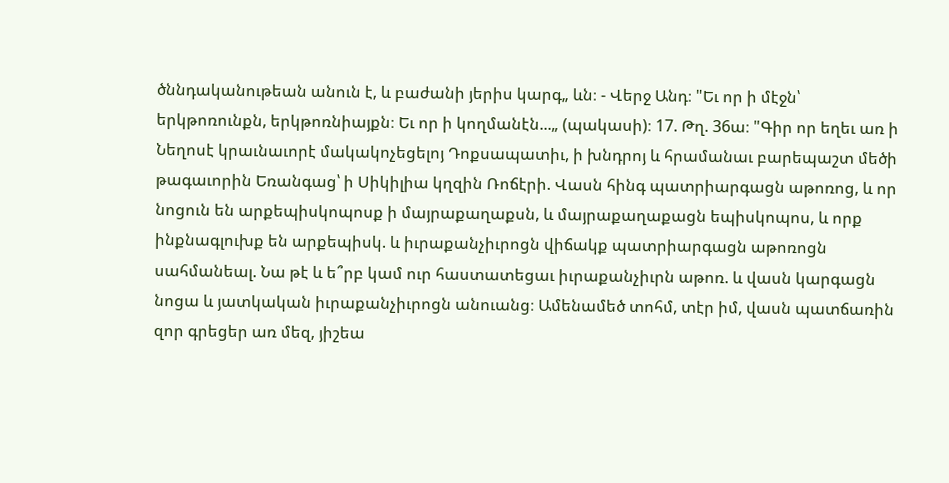ծննդականութեան անուն է, և բաժանի յերիս կարգ„ ևն։ - Վերջ Անդ։ "Եւ որ ի մէջն՝ երկթոռունքն, երկթոռնիայքն։ Եւ որ ի կողմանէն...„ (պակասի)։ 17. Թղ. 36ա։ "Գիր որ եղեւ առ ի Նեղոսէ կրաւնաւորէ մակակոչեցելոյ Դոքսապատիւ, ի խնդրոյ և հրամանաւ բարեպաշտ մեծի թագաւորին Եռանգաց՝ ի Սիկիլիա կղզին Ռոճէրի. Վասն հինգ պատրիարգացն աթոռոց, և որ նոցուն են արքեպիսկոպոսք ի մայրաքաղաքսն, և մայրաքաղաքացն եպիսկոպոս, և որք ինքնագլուխք են արքեպիսկ. և իւրաքանչիւրոցն վիճակք պատրիարգացն աթոռոցն սահմանեալ. Նա թէ և ե՞րբ կամ ուր հաստատեցաւ իւրաքանչիւրն աթոռ. և վասն կարգացն նոցա և յատկական իւրաքանչիւրոցն անուանց։ Ամենամեծ տոհմ, տէր իմ, վասն պատճառին զոր գրեցեր առ մեզ, յիշեա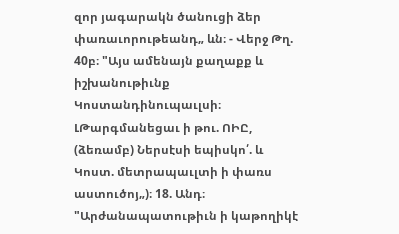զոր յագարակն ծանուցի ձեր փառաւորութեանդ„ ևն։ - Վերջ Թղ. 40բ։ "Այս ամենայն քաղաքք և իշխանութիւնք Կոստանդինուպաւլսի։ ԼԹարգմանեցաւ ի թու. ՈԻԸ, (ձեռամբ) Ներսէսի եպիսկո՛. և Կոստ. մետրապաւլտի ի փառս աստուծոյ„)։ 18. Անդ։ "Արժանապատութիւն ի կաթողիկէ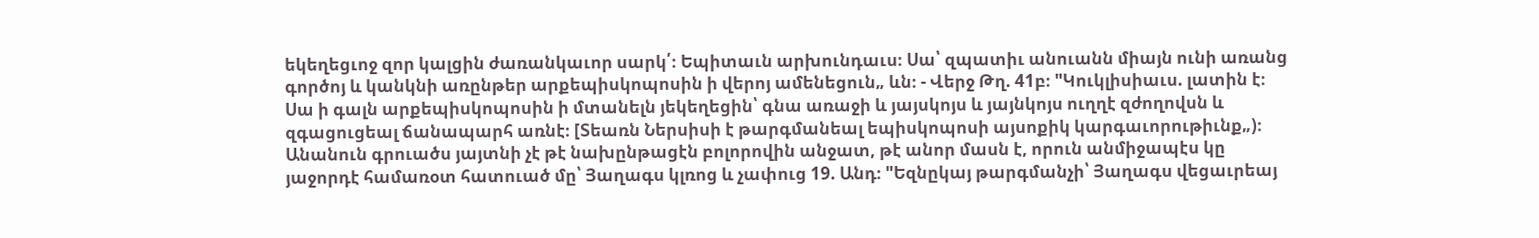եկեղեցւոջ զոր կալցին ժառանկաւոր սարկ՛։ Եպիտաւն արխունդաւս։ Սա՝ զպատիւ անուանն միայն ունի առանց գործոյ և կանկնի առընթեր արքեպիսկոպոսին ի վերոյ ամենեցուն„ ևն։ - Վերջ Թղ. 41բ։ "Կուկլիսիաւս. լատին է։ Սա ի գալն արքեպիսկոպոսին ի մտանելն յեկեղեցին՝ գնա առաջի և յայսկոյս և յայնկոյս ուղղէ զժողովսն և զգացուցեալ ճանապարհ առնէ։ [Տեառն Ներսիսի է թարգմանեալ եպիսկոպոսի այսոքիկ կարգաւորութիւնք„)։ Անանուն գրուածս յայտնի չէ թէ նախընթացէն բոլորովին անջատ, թէ անոր մասն է, որուն անմիջապէս կը յաջորդէ համառօտ հատուած մը՝ Յաղագս կլռոց և չափուց 19. Անդ։ "Եզնըկայ թարգմանչի՝ Յաղագս վեցաւրեայ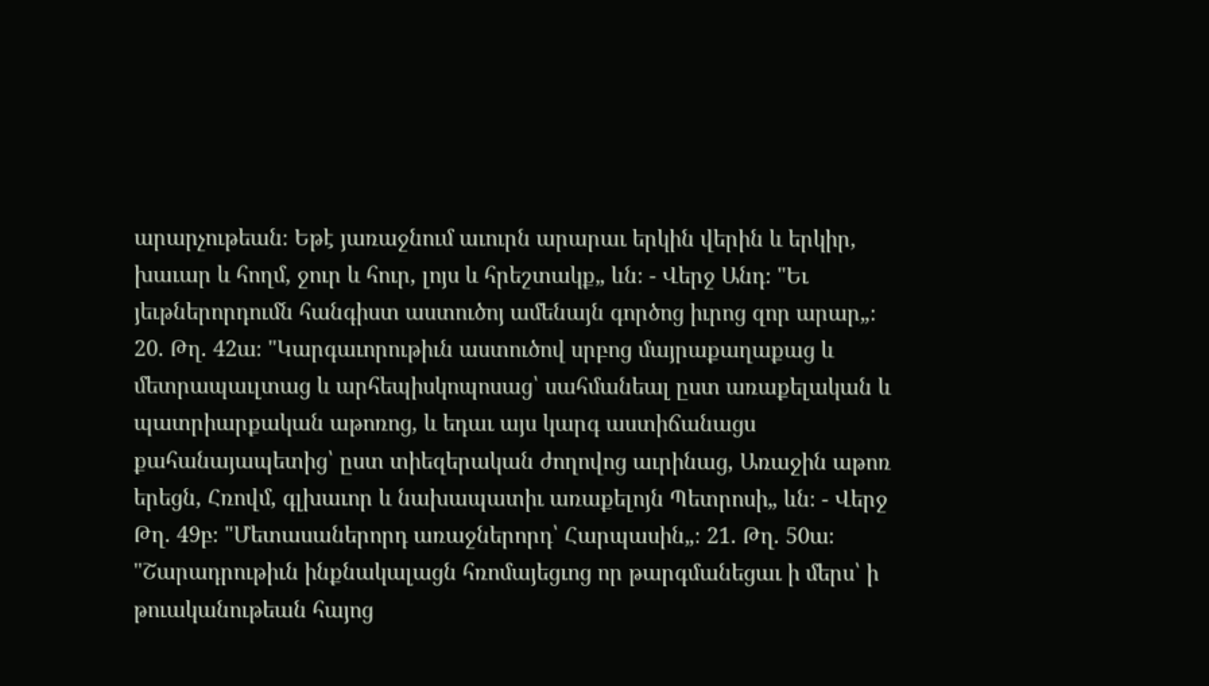արարչութեան։ Եթէ յառաջնում աւուրն արարաւ երկին վերին և երկիր, խաւար և հողմ, ջուր և հուր, լոյս և հրեշտակք„ ևն։ - Վերջ Անդ։ "Եւ յեւթներորդումն հանգիստ աստուծոյ ամենայն գործոց իւրոց զոր արար„։ 20. Թղ. 42ա։ "Կարգաւորութիւն աստուծով սրբոց մայրաքաղաքաց և մետրապաւլտաց և արհեպիսկոպոսաց՝ սահմանեալ ըստ առաքելական և պատրիարքական աթոռոց, և եդաւ այս կարգ աստիճանացս քահանայապետից՝ ըստ տիեզերական ժողովոց աւրինաց, Առաջին աթոռ երեցն, Հռովմ, գլխաւոր և նախապատիւ առաքելոյն Պետրոսի„ ևն։ - Վերջ Թղ. 49բ։ "Մետասաներորդ առաջներորդ՝ Հարպասին„։ 21. Թղ. 50ա։ "Շարադրութիւն ինքնակալացն հռոմայեցւոց որ թարգմանեցաւ ի մերս՝ ի թուականութեան հայոց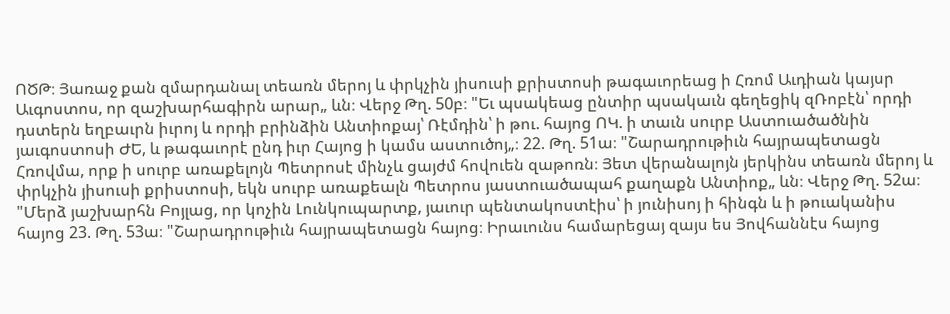ՈԾԹ։ Յառաջ քան զմարդանալ տեառն մերոյ և փրկչին յիսուսի քրիստոսի թագաւորեաց ի Հռոմ Աւդիան կայսր Աւգոստոս, որ զաշխարհագիրն արար„ ևն։ Վերջ Թղ. 50բ։ "Եւ պսակեաց ընտիր պսակաւն գեղեցիկ զՌոբէն՝ որդի դստերն եղբաւրն իւրոյ և որդի բրինձին Անտիոքայ՝ Ռէմդին՝ ի թու. հայոց ՈԿ. ի տաւն սուրբ Աստուածածնին յաւգոստոսի ԺԵ, և թագաւորէ ընդ իւր Հայոց ի կամս աստուծոյ„։ 22. Թղ. 51ա։ "Շարադրութիւն հայրապետացն Հռովմա, որք ի սուրբ առաքելոյն Պետրոսէ մինչև ցայժմ հովուեն զաթոռն։ Յետ վերանալոյն յերկինս տեառն մերոյ և փրկչին յիսուսի քրիստոսի, եկն սուրբ առաքեալն Պետրոս յաստուածապահ քաղաքն Անտիոք„ ևն։ Վերջ Թղ. 52ա։ "Մերձ յաշխարհն Բոյլաց, որ կոչին Լունկուպարտք, յաւուր պենտակոստէիս՝ ի յունիսոյ ի հինգն և ի թուականիս հայոց 23. Թղ. 53ա։ "Շարադրութիւն հայրապետացն հայոց։ Իրաւունս համարեցայ զայս ես Յովհաննէս հայոց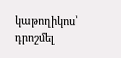կաթողիկոս՝ դրոշմել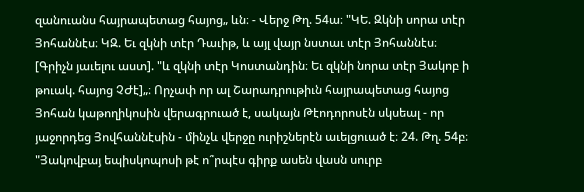զանուանս հայրապետաց հայոց„ ևն։ - Վերջ Թղ. 54ա։ "ԿԵ. Զկնի սորա տէր Յոհաննէս։ ԿԶ. Եւ զկնի տէր Դաւիթ, և այլ վայր նստաւ տէր Յոհաննէս։ [Գրիչն յաւելու աստ]. "և զկնի տէր Կոստանդին։ Եւ զկնի նորա տէր Յակոբ ի թուակ. հայոց ՉԺէ]„։ Որչափ որ ալ Շարադրութիւն հայրապետաց հայոց Յոհան կաթողիկոսին վերագրուած է, սակայն Թէոդորոսէն սկսեալ - որ յաջորդեց Յովհաննէսին - մինչև վերջը ուրիշներէն աւելցուած է։ 24. Թղ. 54բ։ "Յակովբայ եպիսկոպոսի թէ ո՞րպէս գիրք ասեն վասն սուրբ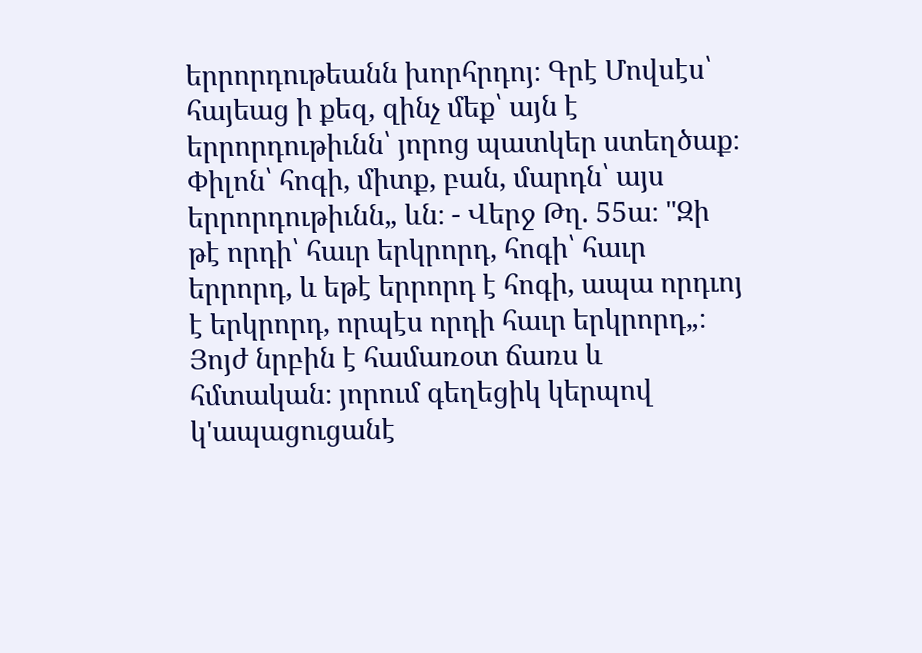երրորդութեանն խորհրդոյ։ Գրէ Մովսէս՝ հայեաց ի քեզ, զինչ մեք՝ այն է երրորդութիւնն՝ յորոց պատկեր ստեղծաք։ Փիլոն՝ հոգի, միտք, բան, մարդն՝ այս երրորդութիւնն„ ևն։ - Վերջ Թղ. 55ա։ "Զի թէ որդի՝ հաւր երկրորդ, հոգի՝ հաւր երրորդ, և եթէ երրորդ է հոգի, ապա որդւոյ է երկրորդ, որպէս որդի հաւր երկրորդ„։ Յոյժ նրբին է համառօտ ճառս և հմտական։ յորում գեղեցիկ կերպով կ'ապացուցանէ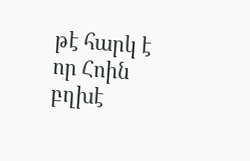թէ հարկ է որ Հոին բղխէ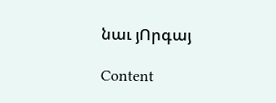նաւ յՈրգայ

Content